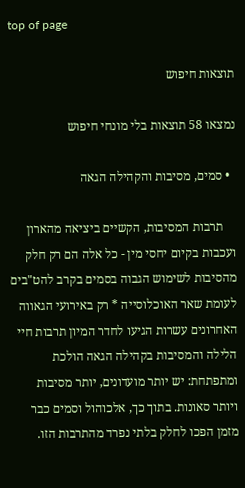top of page

תוצאות חיפוש

נמצאו 58 תוצאות בלי מונחי חיפוש

  • סמים, מסיבות והקהילה הגאה

    תרבות המסיבות, הקשיים ביציאה מהארון ועכבות בקיום יחסי מין - כל אלה הם רק חלק מהסיבות לשימוש הגבוה בסמים בקרב להט"בים לעומת שאר האוכלוסייה * רק באירועי הגאווה האחרונים עשרות הגיעו לחדר המיון תרבות חיי הלילה והמסיבות בקהילה הגאה הולכת ומתפתחת: יש יותר מועדונים, יותר מסיבות ויותר סאונות. בתוך כך, אלכוהול וסמים כבר מזמן הפכו לחלק בלתי נפרד מהתרבות הזו.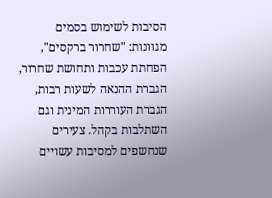הסיבות לשימוש בסמים מגוונות: "שחרור ברקסים", הפחתת עכבות ותחושת שחרור, הגברת ההנאה לשעות רבות, הגברת העוררות המינית וגם השתלבות בקהל. צעירים שנחשפים למסיבות עשויים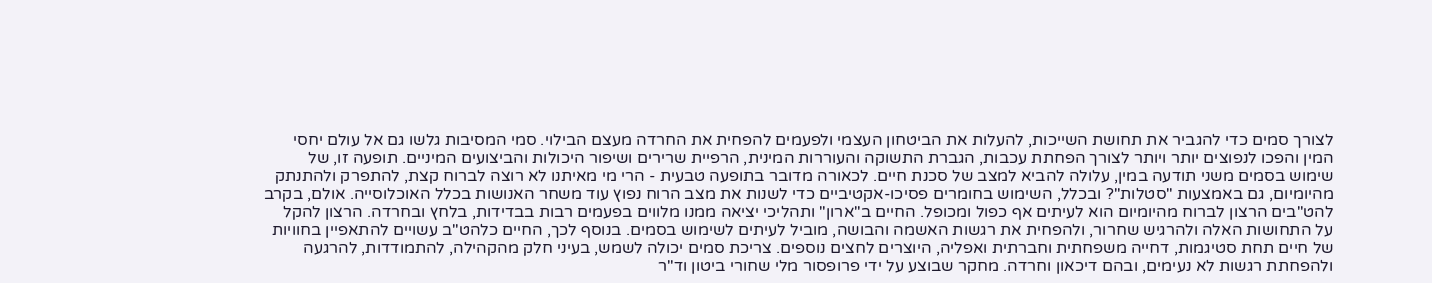לצורך סמים כדי להגביר את תחושת השייכות, להעלות את הביטחון העצמי ולפעמים להפחית את החרדה מעצם הבילוי. סמי המסיבות גלשו גם אל עולם יחסי המין והפכו לנפוצים יותר ויותר לצורך הפחתת עכבות, הגברת התשוקה והעוררות המינית, הרפיית שרירים ושיפור היכולות והביצועים המיניים. תופעה זו, של שימוש בסמים משני תודעה במין, עלולה להביא למצב של סכנת חיים. לכאורה מדובר בתופעה טבעית - הרי מי מאיתנו לא רוצה לברוח קצת, להתפרק ולהתנתק מהיומיום, גם באמצעות "סטלות"? ובכלל, השימוש בחומרים פסיכו-אקטיביים כדי לשנות את מצב הרוח נפוץ עוד משחר האנושות בכלל האוכלוסייה. אולם, בקרב להט"בים הרצון לברוח מהיומיום הוא לעיתים אף כפול ומכופל. החיים ב"ארון" ותהליכי יציאה ממנו מלווים בפעמים רבות בבדידות, בלחץ ובחרדה. הרצון להקל על התחושות האלה ולהרגיש שחרור, ולהפחית את רגשות האשמה והבושה, מוביל לעיתים לשימוש בסמים. בנוסף לכך, החיים כלהט"ב עשויים להתאפיין בחוויות של חיים תחת סטיגמות, דחייה משפחתית וחברתית ואפליה, היוצרים לחצים נוספים. צריכת סמים יכולה לשמש, בעיני חלק מהקהילה, להתמודדות, להרגעה ולהפחתת רגשות לא נעימים, ובהם דיכאון וחרדה. מחקר שבוצע על ידי פרופסור מלי שחורי ביטון וד"ר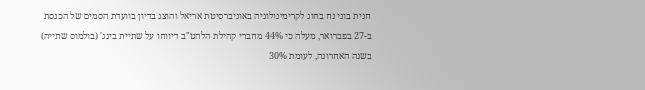חגית בוני נח בחוג לקרימינולוגיה באוניברסיטת אריאל והוצג בדיון בוועדת הסמים של הכנסת ב-27 בפברואר, מעלה כי 44% מחברי קהילת הלהט"ב דיווחו על שתיית בינג' (בולמוס שתייה) בשנה האחרונה, לעומת 30%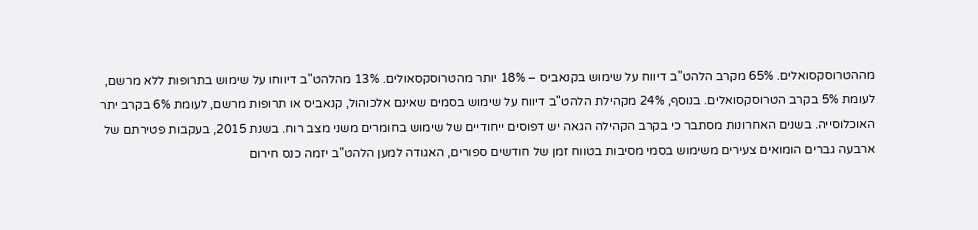מההטרוסקסואלים. 65% מקרב הלהט"ב דיווח על שימוש בקנאביס – 18% יותר מהטרוסקסאולים. 13% מהלהט"ב דיווחו על שימוש בתרופות ללא מרשם, לעומת 5% בקרב הטרוסקסואלים. בנוסף, 24% מקהילת הלהט"ב דיווח על שימוש בסמים שאינם אלכוהול, קנאביס או תרופות מרשם, לעומת 6% בקרב יתר האוכלוסייה. בשנים האחרונות מסתבר כי בקרב הקהילה הגאה יש דפוסים ייחודיים של שימוש בחומרים משני מצב רוח. בשנת 2015, בעקבות פטירתם של ארבעה גברים הומואים צעירים משימוש בסמי מסיבות בטווח זמן של חודשים ספורים, האגודה למען הלהט"ב יזמה כנס חירום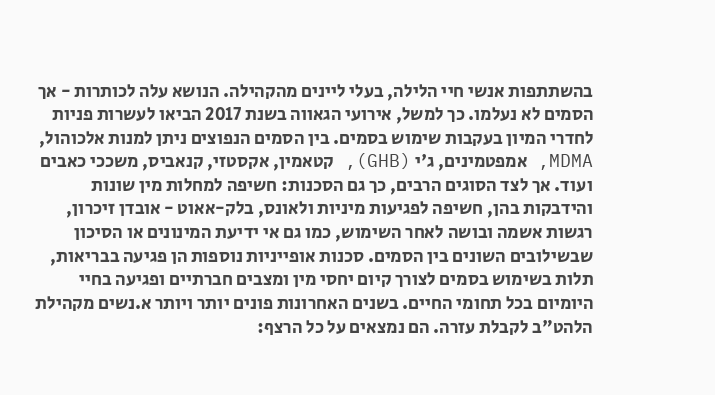בהשתתפות אנשי חיי הלילה, בעלי ליינים מהקהילה. הנושא עלה לכותרות - אך הסמים לא נעלמו. כך למשל, אירועי הגאווה בשנת 2017 הביאו לעשרות פניות לחדרי המיון בעקבות שימוש בסמים. בין הסמים הנפוצים ניתן למנות אלכוהול, MDMA, אמפטמינים, ג'י (GHB), קטאמין, אקסטזי, קנאביס, משככי כאבים ועוד. אך לצד הסוגים הרבים, כך גם הסכנות: חשיפה למחלות מין שונות והידבקות בהן, חשיפה לפגיעות מיניות ולאונס, בלק-אאוט - אובדן זיכרון, רגשות אשמה ובושה לאחר השימוש, כמו גם אי ידיעת המינונים או הסיכון שבשילובים השונים בין הסמים. סכנות אופייניות נוספות הן פגיעה בבריאות, תלות בשימוש בסמים לצורך קיום יחסי מין ומצבים חברתיים ופגיעה בחיי היומיום בכל תחומי החיים. בשנים האחרונות פונים יותר ויותר א.נשים מקהילת הלהט"ב לקבלת עזרה. הם נמצאים על כל הרצף: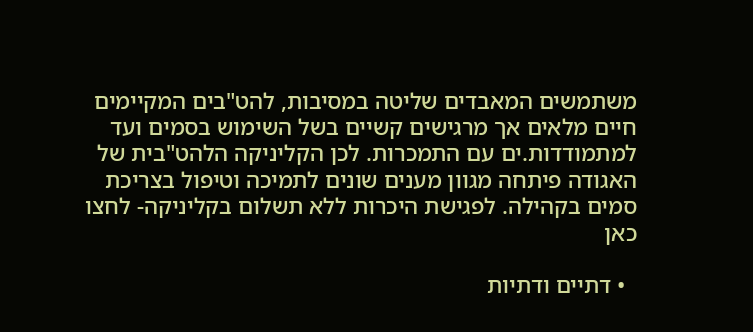משתמשים המאבדים שליטה במסיבות, להט"בים המקיימים חיים מלאים אך מרגישים קשיים בשל השימוש בסמים ועד למתמודדות.ים עם התמכרות. לכן הקליניקה הלהט"בית של האגודה פיתחה מגוון מענים שונים לתמיכה וטיפול בצריכת סמים בקהילה. לפגישת היכרות ללא תשלום בקליניקה- לחצו כאן

  • דתיים ודתיות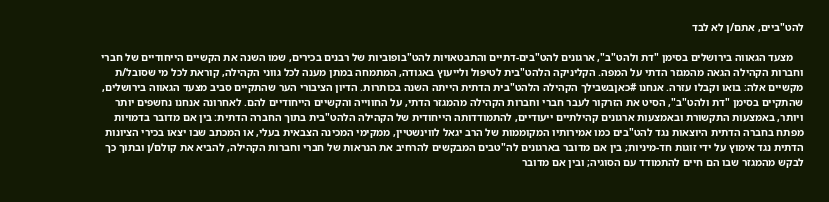להט"ביים, אתם/ן לא לבד

    מצעד הגאווה בירושלים בסימן "דת ולהט"ב", ארגונים להט"בים-דתיים והתבטאויות להט"בופוביות של רבנים בכירים, שמו השנה את הקשיים הייחודיים של חברי וחברות הקהילה הגאה מהמגזר הדתי על המפה. הקליניקה הלהט"בית לטיפול ולייעוץ באגודה, המתמחה במתן מענה לכל גווני הקהילה, קוראת לכל מי שסובל/ת מקשיים אלה: בואו וקבלו עזרה. אנחנו #כאןבשבילך הקהילה הלהט"בית הדתית הייתה השנה בכותרות. הדיון הציבורי הער שהתקיים סביב מצעד הגאווה בירושלים, שהתקיים בסימן "דת ולהט"ב", הסיט את הזרקור לעבר חברי וחברות הקהילה מהמגזר הדתי, על החווייה והקשיים הייחודיים להם. לאחרונה אנחנו נחשפים יותר ויותר, באמצעות התקשורת ובאמצעות ארגונים קהילתיים ייעודיים, להתמודדותה הייחודית של הקהילה הלהט"בית בתוך החברה הדתית: בין אם מדובר בדמויות מפתח בחברה הדתית היוצאות נגד להט"בים כמו אמירותיו המקוממות של הרב יגאל לווינשטיין, ממקימי המכינה הצבאית בעלי, או המכתב שבו יצאו בכירי הציונות הדתית נגד אימוץ על ידי זוגות חד-מיניות; בין אם מדובר בארגונים לה"טבים המבקשים להרחיב את הנראות של חברי וחברות הקהילה, להביא את קולם/ן ובתוך כך לבקש מהמגזר שבו הם חיים להתמודד עם הסוגיה; ובין אם מדובר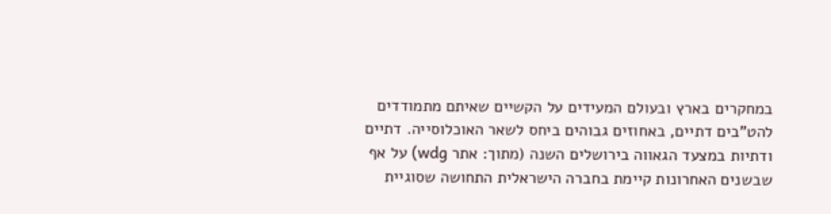במחקרים בארץ ובעולם המעידים על הקשיים שאיתם מתמודדים להט"בים דתיים, באחוזים גבוהים ביחס לשאר האוכלוסייה. דתיים ודתיות במצעד הגאווה בירושלים השנה (מתוך: אתר wdg) על אף שבשנים האחרונות קיימת בחברה הישראלית התחושה שסוגיית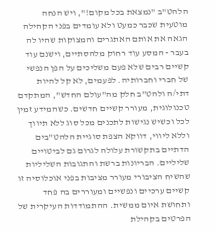הלהט"ב "נמצאת בכל מקום!", ויש הנחה מוטעית שכבר כמעט ולא עומדים בפני הקהילה הגאה את אותם האתגרים והמצוקות שהיו לה בעבר - המסע עוד רחוק מלהסתיים, וישנם עוד קשיים רבים שלא פעם משליכים על הפן הנפשי של חברי וחברותיה. לפעמים, לא קל להיות דתי/ה ולהט"ב חלק מה"עולם החדש", המתקדם טכנולוגית, מעורר קשיים חדשים. כשהמידע זמין לכל וכשיש נגישות לתכנים מכל סוג ללא תיווך וללא ליווי, דווקא הצפת סוגיית הלהט"בים הדתיים בתקשורת עלולה לגרום גם לביטויים שליליים. הבריונות ברשת והתגובות השליליות שהשיח הציבורי מעורר מציבות בפני אוכלוסיה זו קשיים ערכיים ונפשיים ומעוררים בה פחד ותחושת איום ממשית. ההתמודדות העיקרית של הפרטים בקהילת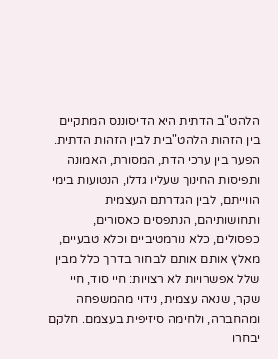הלהט"ב הדתית היא הדיסוננס המתקיים בין הזהות הלהט"בית לבין הזהות הדתית. הפער בין ערכי הדת, המסורת, האמונה ותפיסות החינוך שעליו גדלו, הנטועות בימי הווייתם, לבין הגדרתם העצמית ותחושותיהם, הנתפסים כאסורים, כפסולים, כלא נורמטיביים וכלא טבעיים, מאלץ אותם אותם לבחור בדרך כלל מבין שלל אפשרויות לא רצויות: חיי סוד, חיי שקר, שנאה עצמית, נידוי מהמשפחה ומהחברה, ולחימה סיזיפית בעצמם. חלקם יבחרו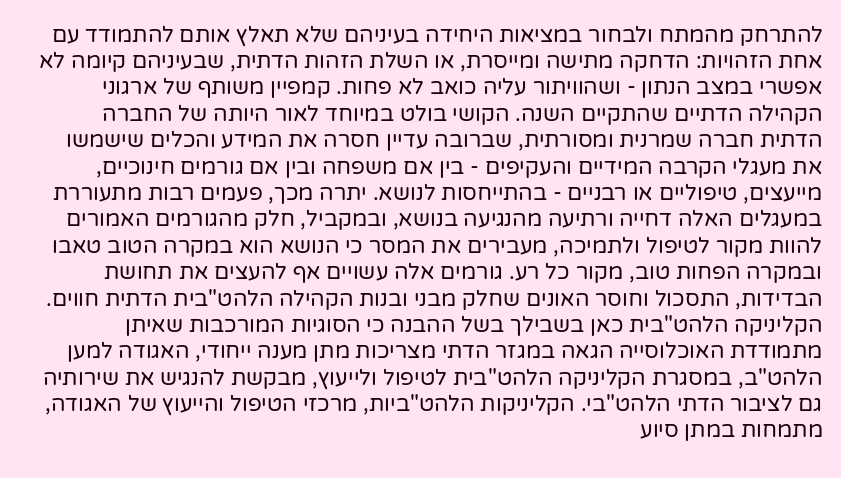להתרחק מהמתח ולבחור במציאות היחידה בעיניהם שלא תאלץ אותם להתמודד עם אחת הזהויות: הדחקה מתישה ומייסרת, או השלת הזהות הדתית, שבעיניהם קיומה לא אפשרי במצב הנתון - ושהוויתור עליה כואב לא פחות. קמפיין משותף של ארגוני הקהילה הדתיים שהתקיים השנה. הקושי בולט במיוחד לאור היותה של החברה הדתית חברה שמרנית ומסורתית, שברובה עדיין חסרה את המידע והכלים שישמשו את מעגלי הקרבה המידיים והעקיפים - בין אם משפחה ובין אם גורמים חינוכיים, מייעצים, טיפוליים או רבניים - בהתייחסות לנושא. יתרה מכך, פעמים רבות מתעוררת במעגלים האלה דחייה ורתיעה מהנגיעה בנושא, ובמקביל, חלק מהגורמים האמורים להוות מקור לטיפול ולתמיכה, מעבירים את המסר כי הנושא הוא במקרה הטוב טאבו ובמקרה הפחות טוב, מקור כל רע. גורמים אלה עשויים אף להעצים את תחושת הבדידות, התסכול וחוסר האונים שחלק מבני ובנות הקהילה הלהט"בית הדתית חווים. הקליניקה הלהט"בית כאן בשבילך בשל ההבנה כי הסוגיות המורכבות שאיתן מתמודדת האוכלוסייה הגאה במגזר הדתי מצריכות מתן מענה ייחודי, האגודה למען הלהט"ב, במסגרת הקליניקה הלהט"בית לטיפול ולייעוץ, מבקשת להנגיש את שירותיה גם לציבור הדתי הלהט"בי. הקליניקות הלהט"ביות, מרכזי הטיפול והייעוץ של האגודה, מתמחות במתן סיוע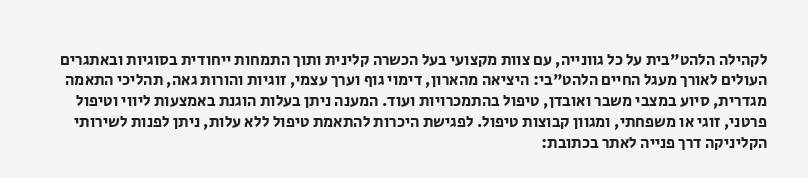לקהילה הלהט"בית על כל גוונייה, עם צוות מקצועי בעל הכשרה קלינית ותוך התמחות ייחודית בסוגיות ובאתגרים העולים לאורך מעגל החיים הלהט"בי: היציאה מהארון, דימוי גוף וערך עצמי, זוגיות והורות גאה, תהליכי התאמה מגדרית, סיוע במצבי משבר ואובדן, טיפול בהתמכרויות ועוד. המענה ניתן בעלות הוגנת באמצעות ליווי וטיפול פרטני, זוגי או משפחתי, ומגוון קבוצות טיפול. לפגישת היכרות להתאמת טיפול ללא עלות, ניתן לפנות לשירותי הקליניקה דרך פנייה לאתר בכתובת: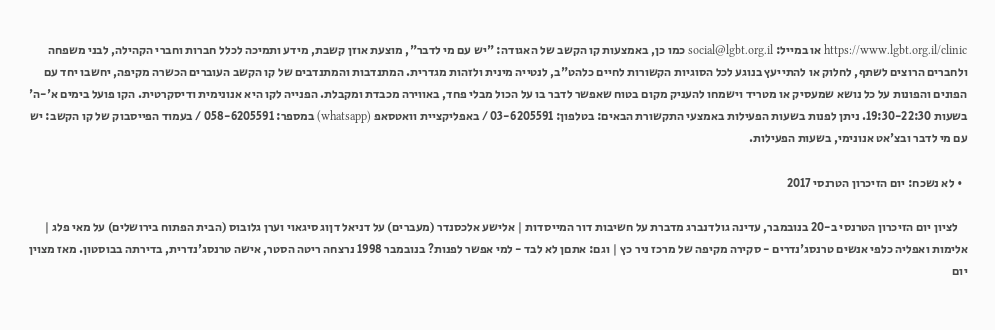https://www.lgbt.org.il/clinic או במייל: social@lgbt.org.il כמו כן, באמצעות קו הקשב של האגודה: "יש עם מי לדבר", מוצעת אוזן קשבת, מידע ותמיכה לכלל חברות וחברי הקהילה, לבני משפחה ולחברים הרוצים לשתף, לחלוק או להתייעץ בנוגע לכל הסוגיות הקשורות לחיים כלהט"ב, לנטייה מינית ולזהות מגדרית. המתנדבות והמתנדבים של קו הקשב העוברים הכשרה מקיפה, יחשבו יחד עם הפונים והפונות על כל נושא שמעסיק או מטריד וישמחו להעניק מקום בטוח שאפשר לדבר בו על הכול מבלי פחד, באווירה מכבדת ומקבלת. הפנייה לקו היא אנונימית ודיסקרטית. הקו פועל בימים א'-ה' בשעות 19:30-22:30. ניתן לפנות בשעות הפעילות באמצעי התקשורת הבאים: בטלפון: 03-6205591 / באפליקציית וואטסאפ (whatsapp) במספר: 058-6205591 / בעמוד הפייסבוק של קו הקשב: יש עם מי לדבר ובצ'אט אנונימי, בשעות הפעילות.

  • לא נשכח: יום הזיכרון הטרנסי 2017

    לציון יום הזיכרון הטרנסי ב-20 בנובמבר, עדינה גולדנברג מדברת על חשיבות דור המייסדות | אלישע אלכסנדר (מעברים) על דניאל דןוג סיגאוי וערן גלובוס (הבית הפתוח בירושלים) על מאי פלג | אלימות ואפליה כלפי אנשים טרנסג'נדרים - סקירה מקיפה של מרכז ניר כץ | וגם: אתםן לא לבד - למי אפשר לפנות? בנובמבר 1998 נרצחה ריטה הסטר, אישה טרנסג'נדרית, בדירתה בבוסטון. מאז מצוין יום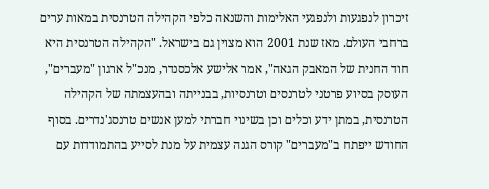זיכרון לנפגעות ולנפגעי האלימות והשנאה כלפי הקהילה הטרנסית במאות ערים ברחבי העולם. מאז שנת 2001 הוא מצוין גם בישראל. "הקהילה הטרנסית היא חוד החנית של המאבק הגאה", אמר אלישע אלכסנדר, מנכ"ל ארגון "מעברים", העוסק בסיוע פרטני לטרנסים וטרנסיות, בבנייתה ובהעצמתה של הקהילה הטרנסית, במתן ידע וכלים וכן בשינוי חברתי למען אנשים טרנסג'נדרים. בסוף החודש ייפתח ב"מעברים" קורס הגנה עצמית על מנת לסייע בהתמודדות עם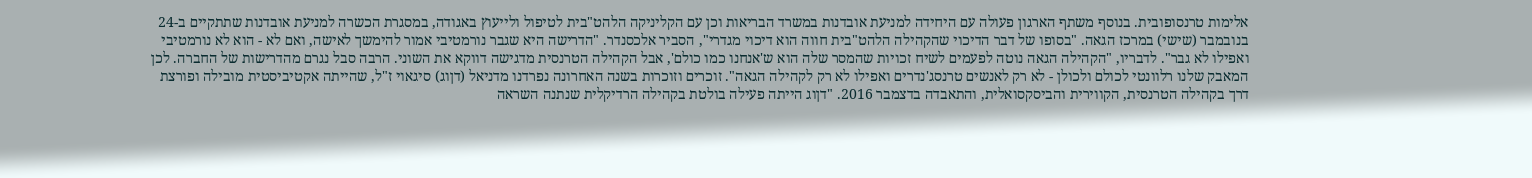אלימות טרנסופובית. בנוסף משתף הארגון פעולה עם היחידה למניעת אובדנות במשרד הבריאות וכן עם הקליניקה הלהט"בית לטיפול ולייעוץ באגודה, במסגרת הכשרה למניעת אובדנות שתתקיים ב-24 בנובמבר (שישי) במרכז הגאה. "בסופו של דבר הדיכוי שהקהילה הלהט"בית חווה הוא דיכוי מגדרי", הסביר אלכסנדר. "הדרישה היא שגבר נורמטיבי אמור להימשך לאישה, ואם לא - הוא לא נורמטיבי ואפילו לא גבר". לדבריו, "הקהילה הגאה נוטה לפעמים לשיח זכויות שהמסר שלה הוא ש'אנחנו כמו כולם', אבל הקהילה הטרנסית מדגישה דווקא את השוני. הרבה סבל נגרם מהדרישות של החברה. לכן המאבק שלנו רלוונטי לכולם ולכולן - לא רק לאנשים טרנסג'נדרים ואפילו לא רק לקהילה הגאה". זוכרים וזוכרות בשנה האחרונה נפרדנו מדניאל (דןוג) סיגאוי ז"ל, שהייתה אקטיביסטית מובילה ופורצת דרך בקהילה הטרנסית, הקווירית והביסקסואלית, והתאבדה בדצמבר 2016. "דןוג הייתה פעילה בולטת בקהילה הרדיקלית שנתנה השראה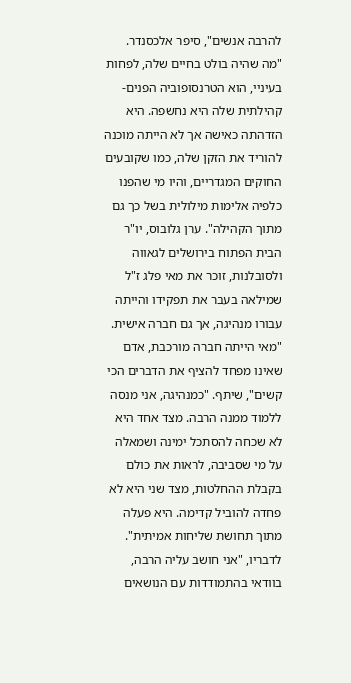להרבה אנשים", סיפר אלכסנדר. "מה שהיה בולט בחיים שלה, לפחות בעיניי, הוא הטרנסופוביה הפנים-קהילתית שלה היא נחשפה. היא הזדהתה כאישה אך לא הייתה מוכנה להוריד את הזקן שלה, כמו שקובעים החוקים המגדריים, והיו מי שהפנו כלפיה אלימות מילולית בשל כך גם מתוך הקהילה". ערן גלובוס, יו"ר הבית הפתוח בירושלים לגאווה ולסובלנות, זוכר את מאי פלג ז"ל שמילאה בעבר את תפקידו והייתה עבורו מנהיגה, אך גם חברה אישית. "מאי הייתה חברה מורכבת, אדם שאינו מפחד להציף את הדברים הכי קשים", שיתף. "כמנהיגה, אני מנסה ללמוד ממנה הרבה. מצד אחד היא לא שכחה להסתכל ימינה ושמאלה על מי שסביבה, לראות את כולם בקבלת ההחלטות, מצד שני היא לא פחדה להוביל קדימה. היא פעלה מתוך תחושת שליחות אמיתית". לדבריו, "אני חושב עליה הרבה, בוודאי בהתמודדות עם הנושאים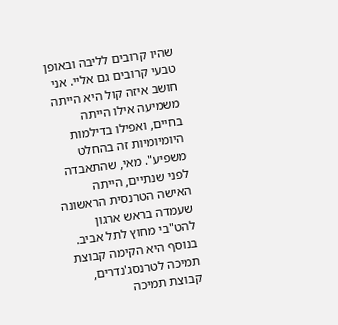שהיו קרובים לליבה ובאופן טבעי קרובים גם אליי. אני חושב איזה קול היא הייתה משמיעה אילו הייתה בחיים, ואפילו בדילמות היומיומיות זה בהחלט משפיע". מאי, שהתאבדה לפני שנתיים, הייתה האישה הטרנסית הראשונה שעמדה בראש ארגון להט"בי מחוץ לתל אביב. בנוסף היא הקימה קבוצת תמיכה לטרנסג'נדרים, קבוצת תמיכה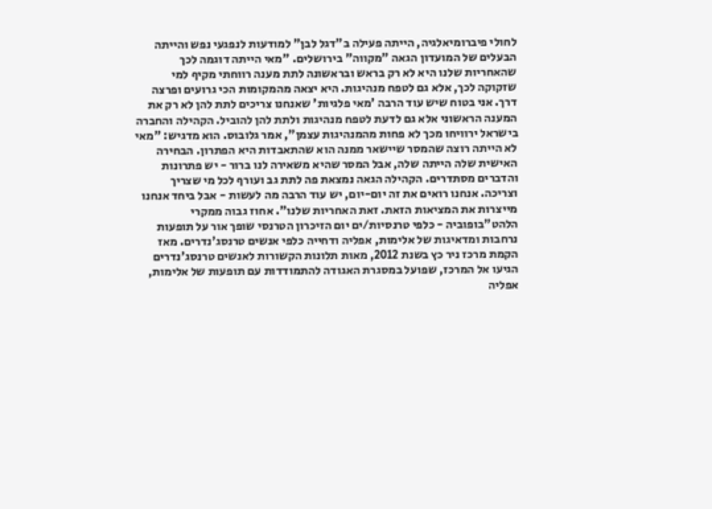לחולי פיברומיאלגיה, הייתה פעילה ב"דגל לבן" למודעות לנפגעי נפש והייתה הבעלים של המועדון הגאה "מקווה" בירושלים. "מאי הייתה דוגמה לכך שהאחריות שלנו היא לא רק בראש ובראשונה לתת מענה רווחתי מקיף למי שזקוקה לכך, אלא גם לטפח מנהיגות. היא יצאה מהמקומות הכי גרועים ופרצה דרך. אני בטוח שיש עוד הרבה 'מאי פלגיות' שאנחנו צריכים לתת להן לא רק את המענה הראשוני אלא גם לדעת לטפח מנהיגות ולתת להן להוביל. הקהילה והחברה בישראל ירוויחו מכך לא פחות מהמנהיגות עצמן", אמר גלובוס. הוא מדגיש: "מאי לא הייתה רוצה שהמסר שיישאר ממנה הוא שהתאבדות היא הפתרון. הבחירה האישית שלה הייתה שלה, אבל המסר שהיא משאירה לנו ברור - יש פתרונות והדברים מסתדרים. הקהילה הגאה נמצאת פה לתת גב ועורף לכל מי שצריך וצריכה. אנחנו רואים את זה יום-יום, יש עוד הרבה מה לעשות - אבל ביחד אנחנו מייצרות את המציאות הזאת. זאת האחריות שלנו". אחוז גבוה ממקרי הלהט"בופוביה - כלפי טרנסיות/ים יום הזיכרון הטרנסי שופך אור על תופעות נרחבות ומדאיגות של אלימות, אפליה ודחייה כלפי אנשים טרנסג'נדרים. מאז הקמת מרכז ניר כץ בשנת 2012, מאות תלונות הקשורות לאנשים טרנסג'נדרים הגיעו אל המרכז, שפועל במסגרת האגודה להתמודדות עם תופעות של אלימות, אפליה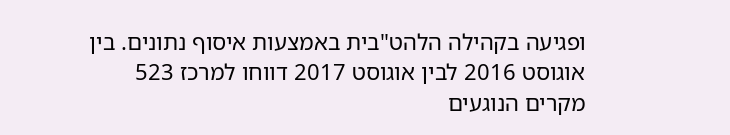ופגיעה בקהילה הלהט"בית באמצעות איסוף נתונים. בין אוגוסט 2016 לבין אוגוסט 2017 דווחו למרכז 523 מקרים הנוגעים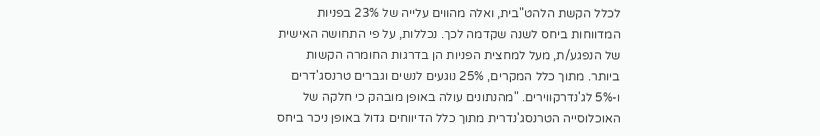לכלל הקשת הלהט"בית, ואלה מהווים עלייה של 23% בפניות המדווחות ביחס לשנה שקדמה לכך. נכללות, על פי התחושה האישית של הנפגע/ת, מעל למחצית הפניות הן בדרגות החומרה הקשות ביותר. מתוך כלל המקרים, 25% נוגעים לנשים וגברים טרנסג'דרים ו-5% לג'נדרקווירים. "מהנתונים עולה באופן מובהק כי חלקה של האוכלוסייה הטרנסג'נדרית מתוך כלל הדיווחים גדול באופן ניכר ביחס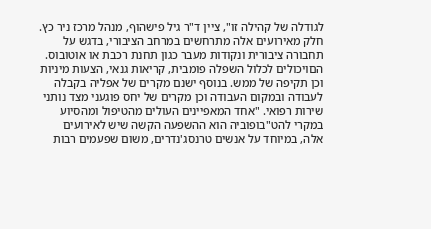לגודלה של קהילה זו", ציין ד"ר גיל פישהוף, מנהל מרכז ניר כץ. חלק מאירועים אלה מתרחשים במרחב הציבורי, בדגש על תחבורה ציבורית ונקודות מעבר כגון תחנת רכבת או אוטובוס. הםויכולים לכלול השפלה פומבית, קריאות גנאי, הצעות מיניות וכן תקיפה של ממש. בנוסף ישנם מקרים של אפליה בקבלה לעבודה ובמקום העבודה וכן מקרים של יחס פוגעני מצד נותני שירות רפואי. "אחד המאפיינים העולים מהטיפול ומהסיוע במקרי להט"בופוביה הוא ההשפעה הקשה שיש לאירועים אלה, במיוחד על אנשים טרנסג'נדרים, משום שפעמים רבות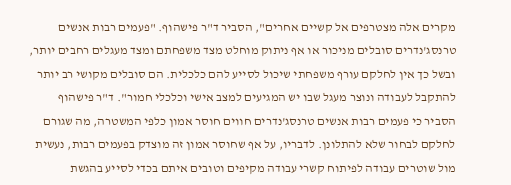מקרים אלה מצטרפים אל קשיים אחרים", הסביר ד"ר פישהוף. "פעמים רבות אנשים טרנסג'נדרים סובלים מניכור או אף ניתוק מוחלט מצד משפחתם ומצד מעגלים רחבים יותר, ובשל כך אין לחלקם עורף משפחתי שיכול לסייע להם כלכלית. הם סובלים מקושי רב יותר להתקבל לעבודה ונוצר מעגל שבו יש המגיעים למצב אישי וכלכלי חמור". ד"ר פישהוף הסביר כי פעמים רבות אנשים טרנסג'נדרים חווים חוסר אמון כלפי המשטרה, מה שגורם לחלקם לבחור שלא להתלונן. לדבריו, על אף שחוסר אמון זה מוצדק בפעמים רבות, נעשית מול שוטרים עבודה לפיתוח קשרי עבודה מקיפים וטובים איתם בכדי לסייע בהגשת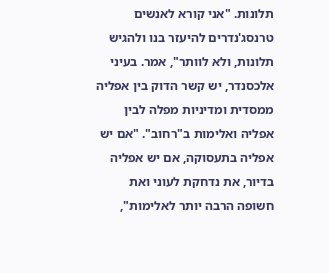תלונות. "אני קורא לאנשים טרנסג'נדרים להיעזר בנו ולהגיש תלונות, ולא לוותר", אמר. בעיני אלכסנדר, יש קשר הדוק בין אפליה ממסדית ומדיניות מפלה לבין אפליה ואלימות ב"רחוב". "אם יש אפליה בתעסוקה, אם יש אפליה בדיור, את נדחקת לעוני ואת חשופה הרבה יותר לאלימות",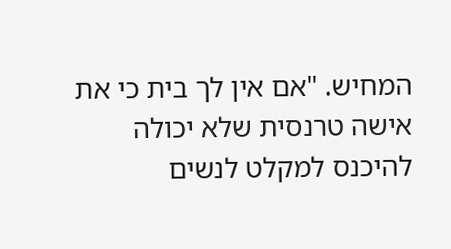המחיש. "אם אין לך בית כי את אישה טרנסית שלא יכולה להיכנס למקלט לנשים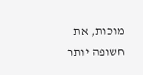מוכות, את חשופה יותר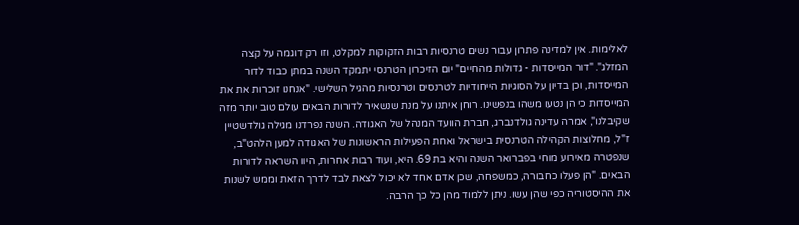לאלימות. אין למדינה פתרון עבור נשים טרנסיות רבות הזקוקות למקלט, וזו רק דוגמה על קצה המזלג". "דור המייסדות - גדולות מהחיים" יום הזיכרון הטרנסי יתמקד השנה במתן כבוד לדור המייסדות, וכן בדיון על הסוגיות הייחודיות לטרנסים וטרנסיות מהגיל השלישי. "אנחנו זוכרות את את המייסדות כי הן נטעו משהו בנפשינו. רוחן איתנו על מנת שנשאיר לדורות הבאים עולם טוב יותר מזה שקיבלנו", אמרה עדינה גולדנברג, חברת הוועד המנהל של האגודה. השנה נפרדנו מגילה גולדשטיין ז"ל, מחלוצות הקהילה הטרנסית בישראל ואחת הפעילות הראשונות של האגודה למען הלהט"ב, שנפטרה מאירוע מוחי בפברואר השנה והיא בת 69. היא, ועוד רבות אחרות, היוו השראה לדורות הבאים. "הן פעלו כחבורה, כמשפחה, שכן אדם אחד לא יכול לצאת לבד לדרך הזאת וממש לשנות את ההיסטוריה כפי שהן עשו. ניתן ללמוד מהן כל כך הרבה.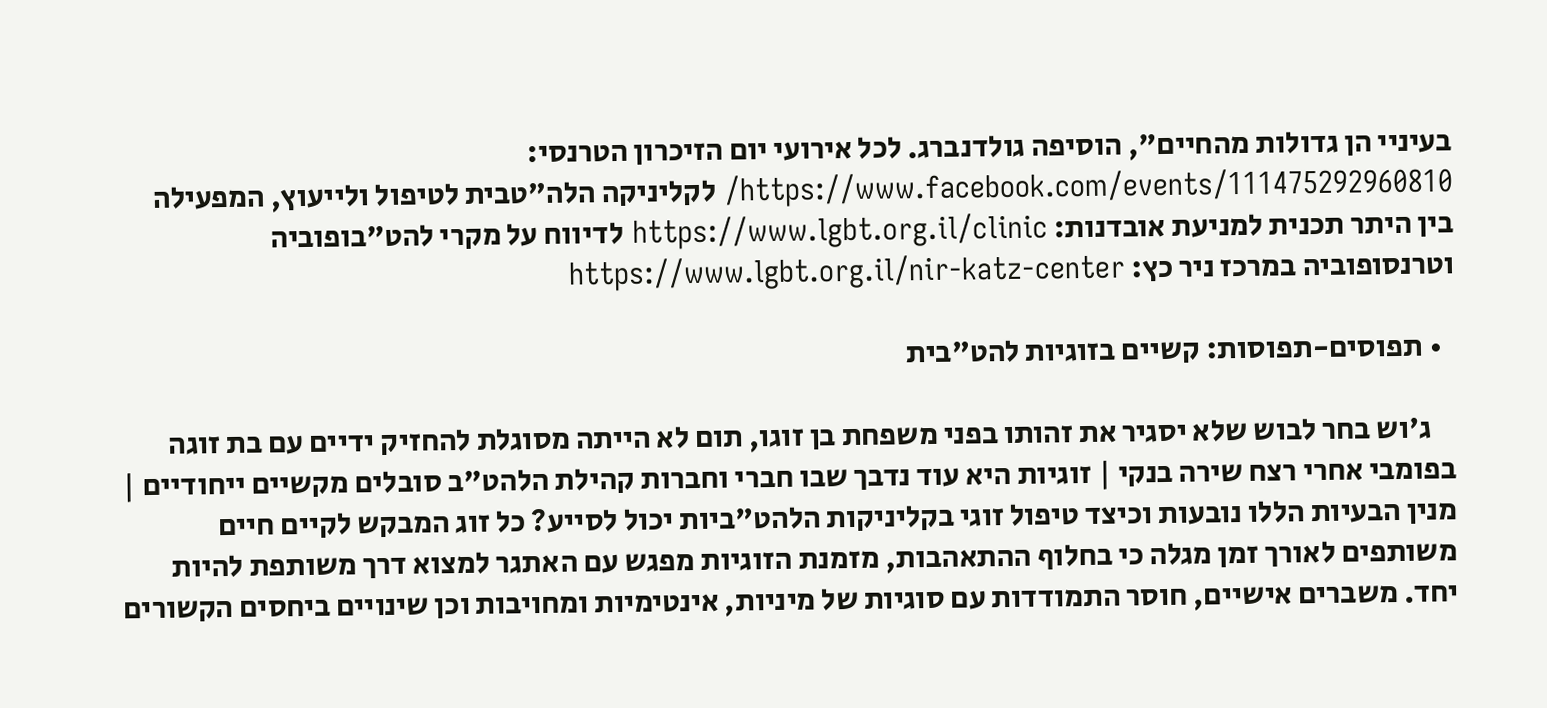בעיניי הן גדולות מהחיים", הוסיפה גולדנברג. לכל אירועי יום הזיכרון הטרנסי: https://www.facebook.com/events/111475292960810/ לקליניקה הלה"טבית לטיפול ולייעוץ, המפעילה בין היתר תכנית למניעת אובדנות: https://www.lgbt.org.il/clinic לדיווח על מקרי להט"בופוביה וטרנסופוביה במרכז ניר כץ: https://www.lgbt.org.il/nir-katz-center

  • תפוסים-תפוסות: קשיים בזוגיות להט"בית

    ג'וש בחר לבוש שלא יסגיר את זהותו בפני משפחת בן זוגו, תום לא הייתה מסוגלת להחזיק ידיים עם בת זוגה בפומבי אחרי רצח שירה בנקי | זוגיות היא עוד נדבך שבו חברי וחברות קהילת הלהט"ב סובלים מקשיים ייחודיים | מנין הבעיות הללו נובעות וכיצד טיפול זוגי בקליניקות הלהט"ביות יכול לסייע? כל זוג המבקש לקיים חיים משותפים לאורך זמן מגלה כי בחלוף ההתאהבות, מזמנת הזוגיות מפגש עם האתגר למצוא דרך משותפת להיות יחד. משברים אישיים, חוסר התמודדות עם סוגיות של מיניות, אינטימיות ומחויבות וכן שינויים ביחסים הקשורים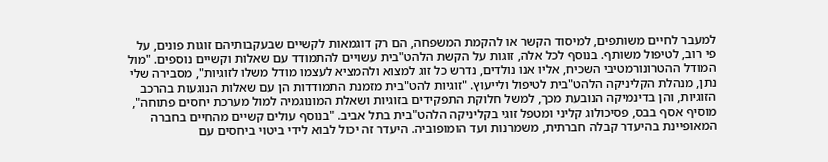למעבר לחיים משותפים, למיסוד הקשר או להקמת המשפחה, הם רק דוגמאות לקשיים שבעקבותיהם זוגות פונים, על פי רוב, לטיפול משותף. בנוסף לכל אלה, זוגות על הקשת הלהט"בית עשויים להתמודד עם שאלות וקשיים נוספים. "מול המודל ההטרונורמטיבי השכיח, אליו אנו נולדים, נדרש כל זוג למצוא ולהמציא לעצמו מודל משלו לזוגיות", מסבירה שלי נתן, מנהלת הקליניקה הלהט"בית לטיפול ולייעוץ. "זוגיות להט"בית מזמנת התמודדות הן עם שאלות הנוגעות בהרכב הזוגיות, והן בדינמיקה הנובעת מכך, למשל חלוקת התפקידים בזוגיות ושאלת המונוגמיה למול מערכת יחסים פתוחה", מוסיף אסף בבס, פסיכולוג קליני ומטפל זוגי בקליניקה הלהט"בית בתל אביב. "בנוסף עולים קשיים מהחיים בחברה המאופיינת בהיעדר קבלה חברתית, משמרנות ועד הומופוביה. היעדר זה יכול לבוא לידי ביטוי ביחסים עם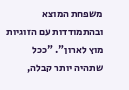משפחת המוצא ובהתמודדות עם הזוגיות מוץ לארון". "ככל שתהיה יותר קבלה,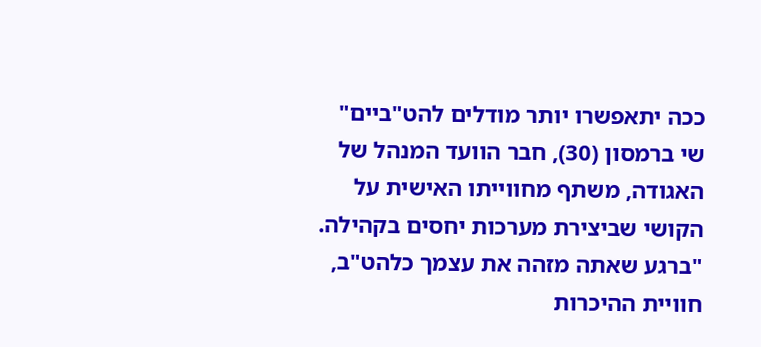ככה יתאפשרו יותר מודלים להט"ביים" שי ברמסון (30), חבר הוועד המנהל של האגודה, משתף מחווייתו האישית על הקושי שביצירת מערכות יחסים בקהילה. "ברגע שאתה מזהה את עצמך כלהט"ב, חוויית ההיכרות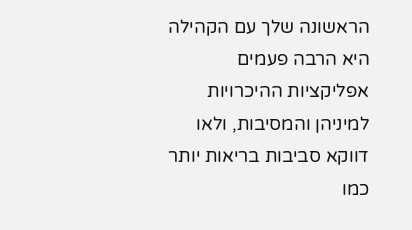הראשונה שלך עם הקהילה היא הרבה פעמים אפליקציות ההיכרויות למיניהן והמסיבות, ולאו דווקא סביבות בריאות יותר כמו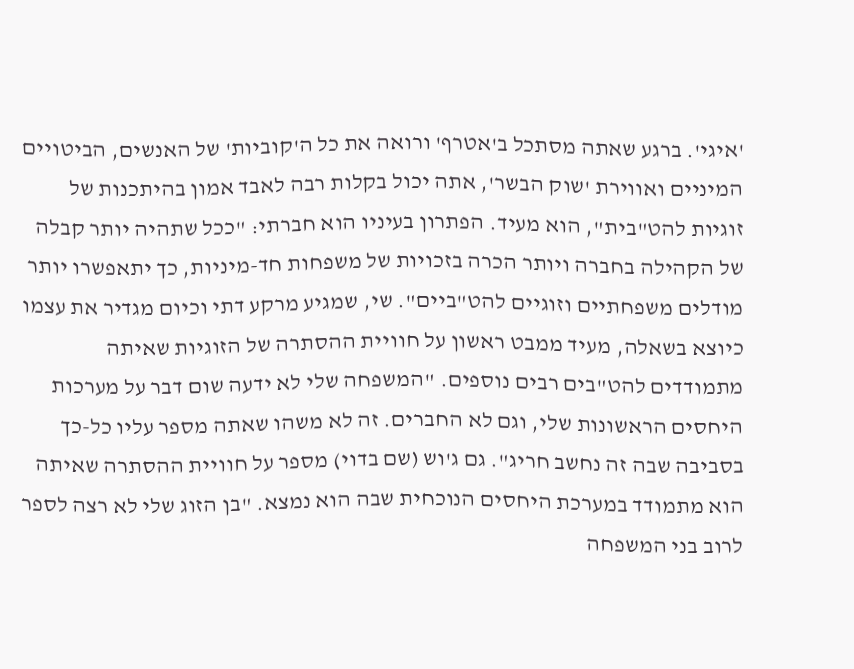'איגי'. ברגע שאתה מסתכל ב'אטרף' ורואה את כל ה'קוביות' של האנשים, הביטויים המיניים ואווירת 'שוק הבשר', אתה יכול בקלות רבה לאבד אמון בהיתכנות של זוגיות להט"בית", הוא מעיד. הפתרון בעיניו הוא חברתי: "ככל שתהיה יותר קבלה של הקהילה בחברה ויותר הכרה בזכויות של משפחות חד-מיניות, כך יתאפשרו יותר מודלים משפחתיים וזוגיים להט"ביים". שי, שמגיע מרקע דתי וכיום מגדיר את עצמו כיוצא בשאלה, מעיד ממבט ראשון על חוויית ההסתרה של הזוגיות שאיתה מתמודדים להט"בים רבים נוספים. "המשפחה שלי לא ידעה שום דבר על מערכות היחסים הראשונות שלי, וגם לא החברים. זה לא משהו שאתה מספר עליו כל-כך בסביבה שבה זה נחשב חריג". גם ג'וש (שם בדוי) מספר על חוויית ההסתרה שאיתה הוא מתמודד במערכת היחסים הנוכחית שבה הוא נמצא. "בן הזוג שלי לא רצה לספר לרוב בני המשפחה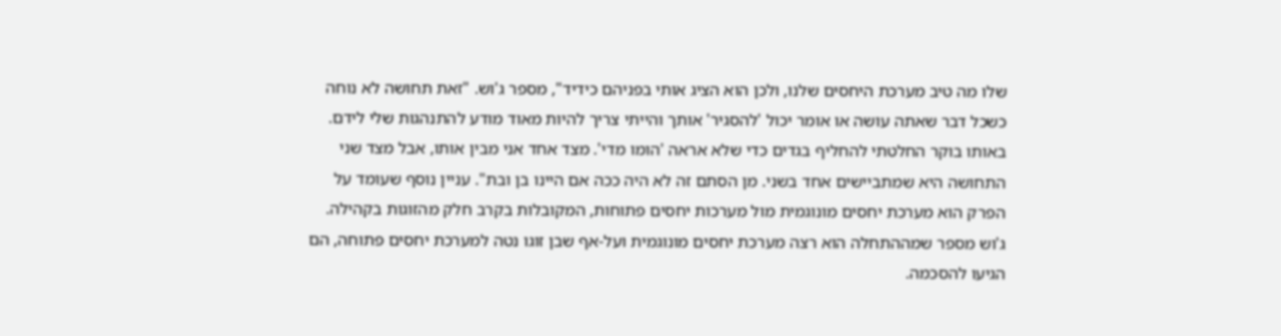שלו מה טיב מערכת היחסים שלנו, ולכן הוא הציג אותי בפניהם כידיד", מספר ג'וש. "זאת תחושה לא נוחה כשכל דבר שאתה עושה או אומר יכול 'להסגיר' אותך והייתי צריך להיות מאוד מודע להתנהגות שלי לידם. באותו בוקר החלטתי להחליף בגדים כדי שלא אראה 'הומו מדי'. מצד אחד אני מבין אותו, אבל מצד שני התחושה היא שמתביישים אחד בשני. מן הסתם זה לא היה ככה אם היינו בן ובת". עניין נוסף שעומד על הפרק הוא מערכת יחסים מונוגמית מול מערכות יחסים פתוחות, המקובלות בקרב חלק מהזוגות בקהילה. ג'וש מספר שמההתחלה הוא רצה מערכת יחסים מונוגמית ועל-אף שבן זוגו נטה למערכת יחסים פתוחה, הם הגיעו להסכמה.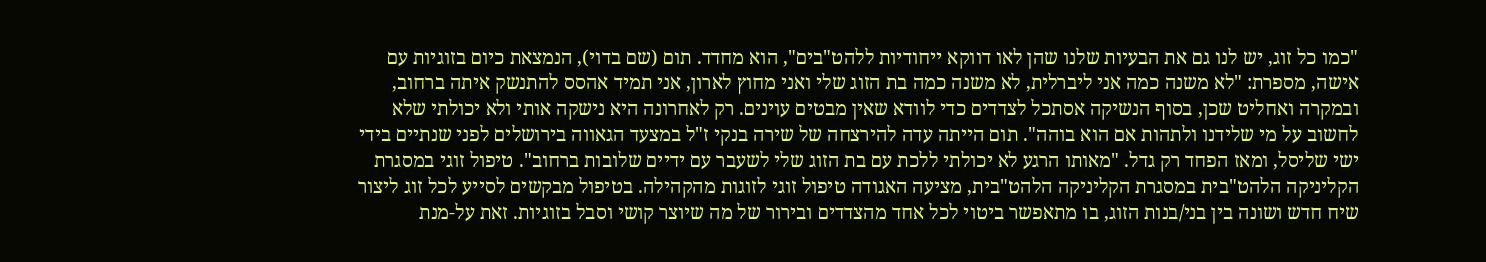"כמו כל זוג, יש לנו גם את הבעיות שלנו שהן לאו דווקא ייחודיות ללהט"בים", הוא מחדד. תום (שם בדוי), הנמצאת כיום בזוגיות עם אישה, מספרת: "לא משנה כמה אני ליברלית, לא משנה כמה בת הזוג שלי ואני מחוץ לארון, אני תמיד אהסס להתנשק איתה ברחוב, ובמקרה ואחליט שכן, בסוף הנשיקה אסתכל לצדדים כדי לוודא שאין מבטים עוינים. רק לאחרונה היא נישקה אותי ולא יכולתי שלא לחשוב על מי שלידנו ולתהות אם הוא בוהה". תום הייתה עדה להירצחה של שירה בנקי ז"ל במצעד הגאווה בירושלים לפני שנתיים בידי ישי שליסל, ומאז הפחד רק גדל. "מאותו הרגע לא יכולתי ללכת עם בת הזוג שלי לשעבר עם ידיים שלובות ברחוב". טיפול זוגי במסגרת הקליניקה הלהט"בית במסגרת הקליניקה הלהט"בית, מציעה האגודה טיפול זוגי לזוגות מהקהילה. בטיפול מבקשים לסייע לכל זוג ליצור שיח חדש ושונה בין בני/בנות הזוג, בו מתאפשר ביטוי לכל אחד מהצדדים ובירור של מה שיוצר קושי וסבל בזוגיות. זאת על-מנת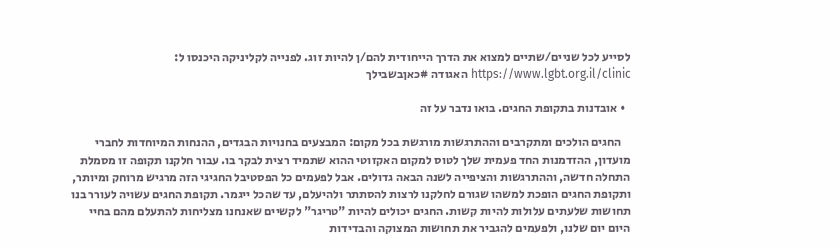לסייע לכל שניים/שתיים למצוא את הדרך הייחודית להם/ן להיות זוג. לפנייה לקליניקה היכנסו ל: https://www.lgbt.org.il/clinic האגודה #כאןבשבילך

  • אובדנות בתקופת החגים. בואו נדבר על זה

    החגים הולכים ומתקרבים וההתרגשות מורגשת בכל מקום: המבצעים בחנויות הבגדים, ההנחות המיוחדות לחברי מועדון, ההזדמנות החד פעמית שלך לטוס למקום האקזוטי ההוא שתמיד רצית לבקר בו. עבור חלקנו תקופה זו מסמלת התחלה חדשה, וההתרגשות והציפייה לשנה הבאה גדולים. אבל לפעמים כל הפסטיבל החגיגי הזה מרגיש מרוחק ומיותר, ותקופת החגים הופכת למשהו שגורם לחלקנו לרצות להסתתר ולהיעלם, עד שהכל ייגמר. תקופת החגים עשויה לעורר בנו תחושות שלעתים עלולות להיות קשות. החגים יכולים להיות "טריגר" לקשיים שאנחנו מצליחות להתעלם מהם בחיי היום יום שלנו, ולפעמים להגביר את תחושות המצוקה והבדידות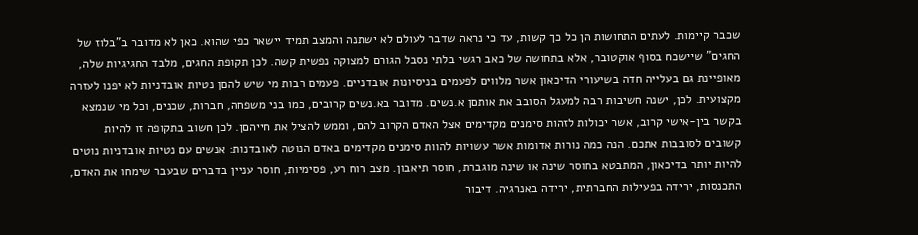שכבר קיימות. לעתים התחושות הן כל כך קשות, עד כי נראה שדבר לעולם לא ישתנה והמצב תמיד יישאר כפי שהוא. כאן לא מדובר ב"בלוז של החגים" שיישכח בסוף אוקטובר, אלא בתחושה של כאב רגשי בלתי נסבל הגורם למצוקה נפשית קשה. לכן תקופת החגים, מלבד החגיגיות שלה, מאופיינת גם בעלייה חדה בשיעורי הדיכאון אשר מלווים לפעמים בניסיונות אובדניים. פעמים רבות מי שיש להםן נטיות אובדניות לא יפנו לעזרה מקצועית. לכן, ישנה חשיבות רבה למעגל הסובב את אותםן א.נשים. מדובר בא.נשים קרובים, כמו בני משפחה, חברות, שכנים, וכל מי שנמצא בקשר בין-אישי קרוב, אשר יכולות לזהות סימנים מקדימים אצל האדם הקרוב להם, וממש להציל את חייהםן. לכן חשוב בתקופה זו להיות קשובים לסובבות אתכם. הנה כמה נורות אדומות אשר עשויות להוות סימנים מקדימים באדם הנוטה לאובדנות: אנשים עם נטיות אובדניות נוטים להיות יותר בדיכאון, המתבטא בחוסר שינה או שינה מוגברת, חוסר תיאבון. מצב רוח רע, פסימיות, חוסר עניין בדברים שבעבר שימחו את האדם, התכנסות, ירידה בפעילות החברתית, ירידה באנרגיה. דיבור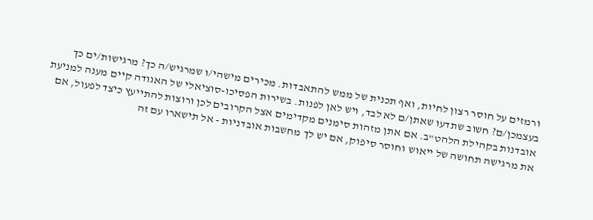ורמזים על חוסר רצון לחיות, ואף תכנית של ממש להתאבדות. מכירים מישהי/ו שמרגיש/ה כך? מרגישות/ים כך בעצמכן/ם? חשוב שתדעו שאתן/ם לא לבד, ויש לאן לפנות. בשירות הפסיכו-סוציאלי של האגודה קיים מענה למניעת אובדנות בקהילת הלהט"ב. אם אתן מזהות סימנים מקדימים אצל הקרובים לכן ורוצות להתייעץ כיצד לפעול, אם את מרגישה תחושה של ייאוש וחוסר סיפוק, אם יש לך מחשבות אובדניות - אל תישארו עם זה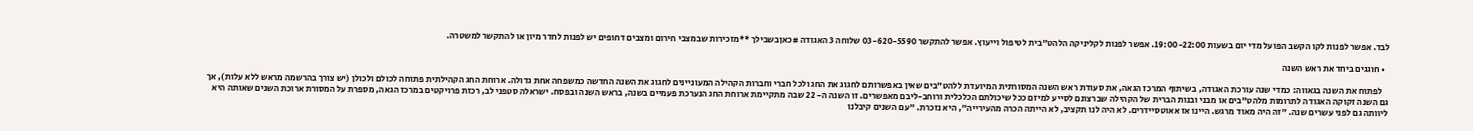לבד. אפשר לפנות לקו הקשב הפועל מדי יום בשעות 19:00-22:00. אפשר לפנות לקליניקה הלהט"בית לטיפול וייעוץ. אפשר להתקשר 03-620-5590 שלוחה 3 האגודה #כאןבשבילך **מזכירות שבמצבי חירום ומצבים דחופים יש לפנות לחדר מיון או להתקשר למשטרה.

  • חוגגים ביחד את ראש השנה

    לפתוח את השנה בגאווה: כמדי שנה עורכת האגודה, בשיתוף המרכז הגאה, את סעודת ראש השנה המסורתית המיועדת ללהט"בים שאין באפשרותם לחגוג את החג ולכל חברי וחברות הקהילה המעוניינים לחגוג את השנה החדשה כמשפחה אחת גדולה. ארוחת החג הקהילתית פתוחה לכולם ולכולן (יש צורך בהרשמה מראש ללא עלות), אך גם השנה זקוקה האגודה לתרומות מלהט"בים או מבני ובנות הברית של הקהילה שברצונם לסייע למיזם ככל שיכולתם הכלכלית ורוחב-ליבם מאפשרים. זו השנה ה- 22 שבה מתקיימת ארוחת החג הנערכת פעמיים בשנה, בראש השנה ובפסח. ישראלה סטפני לב, רכזת פרויקטים במרכז הגאה, מספרת על המסורת ארוכת השנים שאותה היא ליוותה גם לפני עשרים שנה. "זה היה מאוד מרגש. היינו אז אאוטסיידרים. לא היה לנו תקציב, לא הייתה הכרה מהעירייה", היא נזכרת. "עם השנים קיבלנו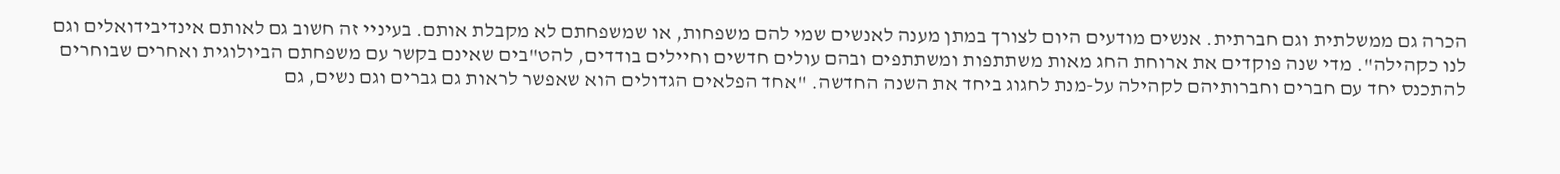הכרה גם ממשלתית וגם חברתית. אנשים מודעים היום לצורך במתן מענה לאנשים שמי להם משפחות, או שמשפחתם לא מקבלת אותם. בעיניי זה חשוב גם לאותם אינדיבידואלים וגם לנו כקהילה". מדי שנה פוקדים את ארוחת החג מאות משתתפות ומשתתפים ובהם עולים חדשים וחיילים בודדים, להט"בים שאינם בקשר עם משפחתם הביולוגית ואחרים שבוחרים להתכנס יחד עם חברים וחברותיהם לקהילה על-מנת לחגוג ביחד את השנה החדשה. "אחד הפלאים הגדולים הוא שאפשר לראות גם גברים וגם נשים, גם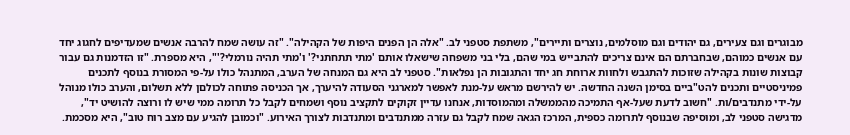מבוגרים וגם צעירים, גם יהודים וגם מוסלמים, נוצרים ותיירים", משתפת סטפני לב. "אלה הן הפנים היפות של הקהילה". "זה עושה שמח להרבה אנשים שמעדיפים לחגוג יחד עם אנשים כמוהם, שבחברתם הם אינם צריכים להתבייש במי שהם, בלי בני משפחה שישאלו אותם 'מתי תתחתני?' ו'מתי תהיה נורמלי?'", היא מספרת. "זו הזדמנות גם עבור קבוצות שונות בקהילה שזוכות להתגבש ולחוות ארוחת חג יחד והתגובות הן נפלאות". סטפני לב היא גם המנחה של הערב, המתנהל כולו על-פי המסורת בנוסף לתכנים פמיניסטיים ותכנים להט"ביים בסימן השנה החדשה. יש להירשם מראש על-מנת לאפשר למארגני הסעודה להיערך, אך הכניסה פתוחה לכולםן ללא תשלום, והערב כולו מנוהל על-ידי מתנדבים/ות. "חשוב לדעת שעל-אף התמיכה מהממשלה ומהמוסדות, אנחנו עדיין זקוקים לתקציב נוסף ושמחים לקבל כל תרומה ממי שיש לו ורוצה להושיט יד", מדגישה סטפני לב, ומוסיפה שבנוסף לתרומה כספית, המרכז הגאה שמח לקבל גם עזרה ממתנדבים ומתנדבות לצורך האירוע. "וכמובן להגיע עם מצב רוח טוב", היא מסכמת.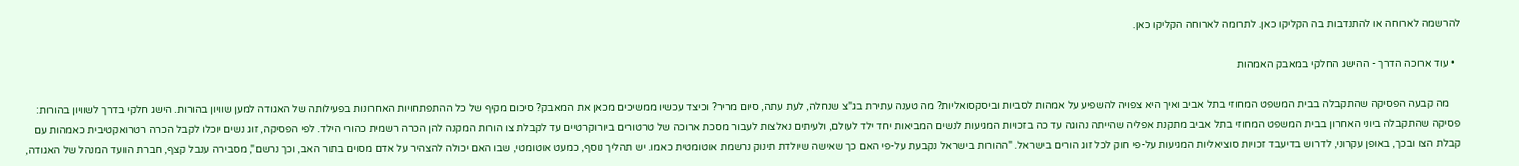להרשמה לארוחה או להתנדבות בה הקליקו כאן. לתרומה לארוחה הקליקו כאן.

  • עוד ארוכה הדרך - ההישג החלקי במאבק האמהות

    מה קבעה הפסיקה שהתקבלה בבית המשפט המחוזי בתל אביב ואיך היא צפויה להשפיע על אמהות לסביות וביסקסואליות? מה טענה עתירת בג"צ שנחלה, לעת עתה, סיום מריר? וכיצד עכשיו ממשיכים מכאן את המאבק? סיכום מקיף של כל ההתפתחויות האחרונות בפעילותה של האגודה למען שוויון בהורות. הישג חלקי בדרך לשוויון בהורות: פסיקה שהתקבלה ביוני האחרון בבית המשפט המחוזי בתל אביב מתקנת אפליה שהייתה נהוגה עד כה בזכויות המגיעות לנשים המביאות יחד ילד לעולם, ולעיתים נאלצות לעבור מסכת ארוכה של טרטורים ביורוקרטיים עד לקבלת צו הורות המקנה להן הכרה רשמית כהורי הילד. לפי הפסיקה, זוג נשים יוכלו לקבל הכרה רטרואקטיבית כאמהות עם קבלת הצו ובכך, באופן עקרוני, לדרוש בדיעבד זכויות סוציאליות המגיעות על-פי חוק לכל זוג הורים בישראל. "ההורות בישראל נקבעת על-פי האם כך שאישה שיולדת תינוק נרשמת אוטומטית כאמו. יש תהליך נוסף, כמעט אוטומטי, שבו האם יכולה להצהיר על אדם מסוים בתור האב, וכך נרשם", מסבירה ענבל קצף, חברת הוועד המנהל של האגודה,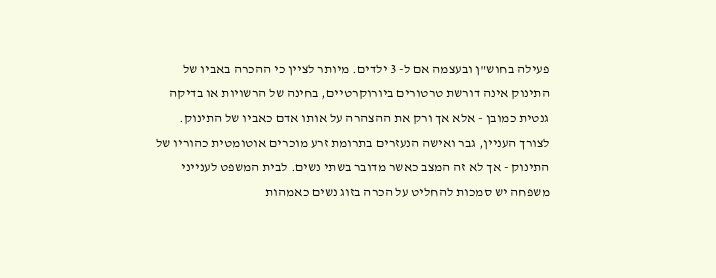פעילה בחוש"ן ובעצמה אם ל- 3 ילדים. מיותר לציין כי ההכרה באביו של התינוק אינה דורשת טרטורים ביורוקרטיים, בחינה של הרשויות או בדיקה גנטית כמובן - אלא אך ורק את ההצהרה על אותו אדם כאביו של התינוק. לצורך העניין, גבר ואישה הנעזרים בתרומת זרע מוכרים אוטומטית כהוריו של התינוק - אך לא זה המצב כאשר מדובר בשתי נשים. לבית המשפט לענייני משפחה יש סמכות להחליט על הכרה בזוג נשים כאמהות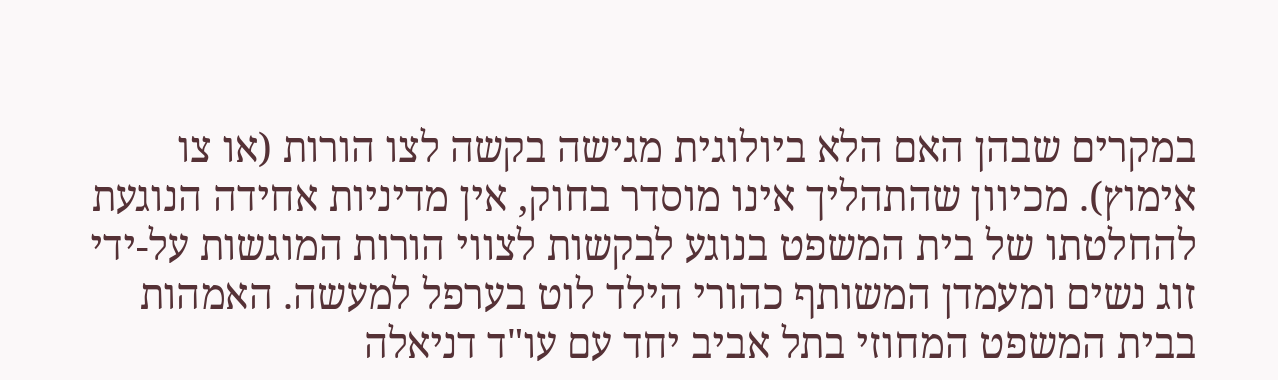במקרים שבהן האם הלא ביולוגית מגישה בקשה לצו הורות (או צו אימוץ). מכיוון שהתהליך אינו מוסדר בחוק, אין מדיניות אחידה הנוגעת להחלטתו של בית המשפט בנוגע לבקשות לצווי הורות המוגשות על-ידי זוג נשים ומעמדן המשותף כהורי הילד לוט בערפל למעשה. האמהות בבית המשפט המחוזי בתל אביב יחד עם עו"ד דניאלה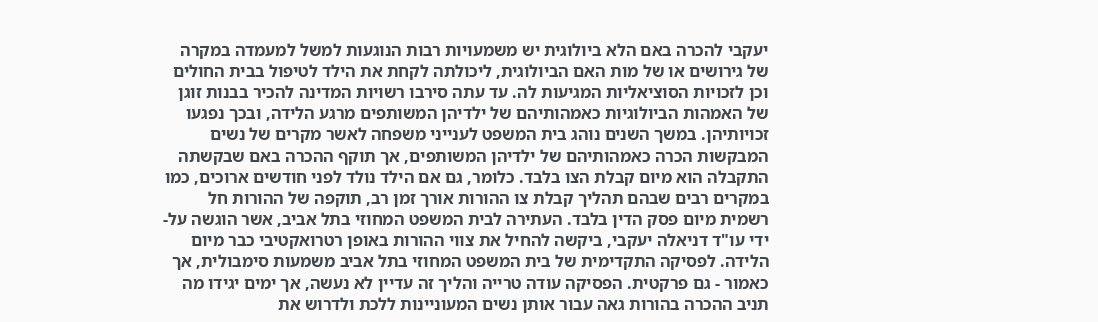יעקבי להכרה באם הלא ביולוגית יש משמעויות רבות הנוגעות למשל למעמדה במקרה של גירושים או של מות האם הביולוגית, ליכולתה לקחת את הילד לטיפול בבית החולים וכן לזכויות הסוציאליות המגיעות לה. עד עתה סירבו רשויות המדינה להכיר בבנות זוגן של האמהות הביולוגיות כאמהותיהם של ילדיהן המשותפים מרגע הלידה, ובכך נפגעו זכויותיהן. במשך השנים נוהג בית המשפט לענייני משפחה לאשר מקרים של נשים המבקשות הכרה כאמהותיהם של ילדיהן המשותפים, אך תוקף ההכרה באם שבקשתה התקבלה הוא מיום קבלת הצו בלבד. כלומר, גם אם הילד נולד לפני חודשים ארוכים, כמו במקרים רבים שבהם תהליך קבלת צו ההורות אורך זמן רב, תוקפה של ההורות חל רשמית מיום פסק הדין בלבד. העתירה לבית המשפט המחוזי בתל אביב, אשר הוגשה על-ידי עו"ד דניאלה יעקבי, ביקשה להחיל את צווי ההורות באופן רטרואקטיבי כבר מיום הלידה. לפסיקה התקדימית של בית המשפט המחוזי בתל אביב משמעות סימבולית, אך כאמור - גם פרקטית. הפסיקה עודה טרייה והליך זה עדיין לא נעשה, אך ימים יגידו מה תניב ההכרה בהורות גאה עבור אותן נשים המעוניינות ללכת ולדרוש את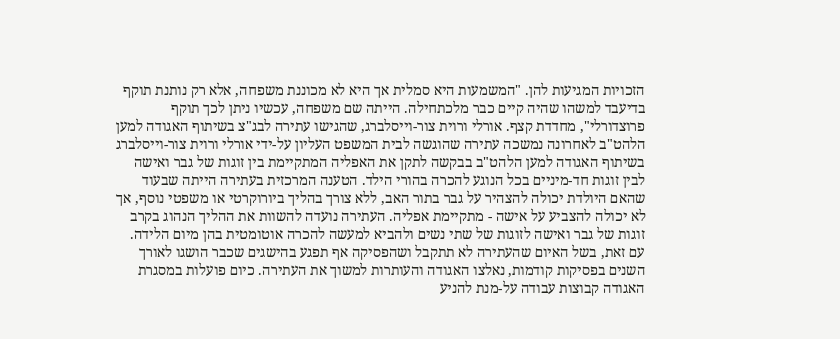הזכויות המגיעות להן. "המשמעות היא סמלית אך היא לא מכוננת משפחה, אלא רק נותנת תוקף בדיעבד למשהו שהיה קיים כבר מלכתחילה. הייתה שם משפחה, עכשיו ניתן לכך תוקף פרוצדורלי", מחדדת קצף. אורלי ורוית צור-וייסלברג, שהגישו עתירה לבג"צ בשיתוף האגודה למען הלהט"ב לאחרונה נמשכה עתירה שהוגשה לבית המשפט העליון על-ידי אורלי ורוית צור-וייסלברג בשיתוף האגודה למען הלהט"ב בבקשה לתקן את האפליה המתקיימת בין זוגות של גבר ואישה לבין זוגות חד-מיניים בכל הנוגע להכרה בהורי הילד. הטענה המרכזית בעתירה הייתה שבעוד שהאם היולדת יכולה להצהיר על גבר בתור האב, ללא צורך בהליך ביורוקרטי או משפטי נוסף, אך לא יכולה להצביע על אישה - מתקיימת אפליה. העתירה נועדה להשוות את ההליך הנהוג בקרב זוגות של גבר ואישה לזוגות של שתי נשים ולהביא למעשה להכרה אוטומטית בהן מיום הלידה. עם זאת, בשל האיום שהעתירה לא תתקבל ושהפסיקה אף תפגע בהישגים שכבר הושגו לאורך השנים בפסיקות קודמות, נאלצו האגודה והעותרות למשוך את העתירה. כיום פועלות במסגרת האגודה קבוצות עבודה על-מנת להניע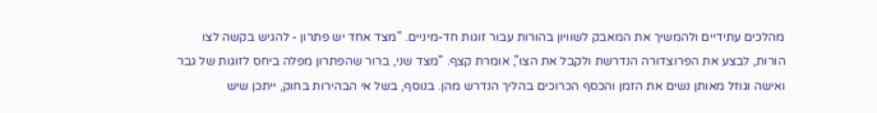מהלכים עתידיים ולהמשיך את המאבק לשוויון בהורות עבור זוגות חד-מיניים. "מצד אחד יש פתרון - להגיש בקשה לצו הורות, לבצע את הפרוצדורה הנדרשת ולקבל את הצו", אומרת קצף. "מצד שני, ברור שהפתרון מפלה ביחס לזוגות של גבר ואישה וגוזל מאותן נשים את הזמן והכסף הכרוכים בהליך הנדרש מהן. בנוסף, בשל אי הבהירות בחוק, ייתכן שיש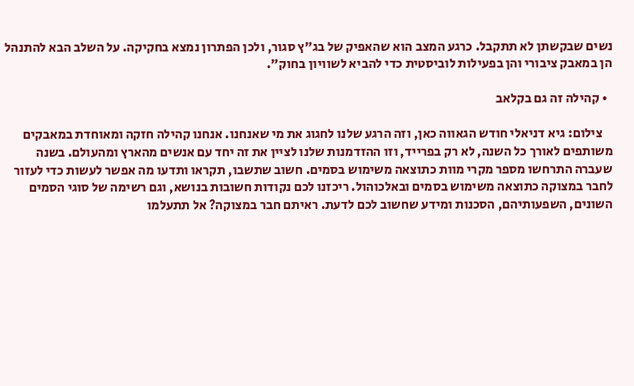נשים שבקשתן לא תתקבל. כרגע המצב הוא שהאפיק של בג"ץ סגור, ולכן הפתרון נמצא בחקיקה. על השלב הבא להתנהל הן במאבק ציבורי והן בפעילות לוביסטית כדי להביא לשוויון בחוק".

  • קהילה זה גם בקלאב

    צילום: גיא דניאלי חודש הגאווה כאן, וזה הרגע שלנו לחגוג את מי שאנחנו. אנחנו קהילה חזקה ומאוחדת במאבקים משותפים לאורך כל השנה, לא רק בפרייד, וזו ההזדמנות שלנו לציין את זה יחד עם אנשים מהארץ ומהעולם. בשנה שעברה התרחשו מספר מקרי מוות כתוצאה משימוש בסמים. חשוב שתשבו, תקראו ותדעו מה אפשר לעשות כדי לעזור לחבר במצוקה כתוצאה משימוש בסמים ובאלכוהול. ריכזנו לכם נקודות חשובות בנושא, וגם רשימה של סוגי הסמים השונים, השפעותיהם, הסכנות ומידע שחשוב לכם לדעת. ראיתם חבר במצוקה? אל תתעלמו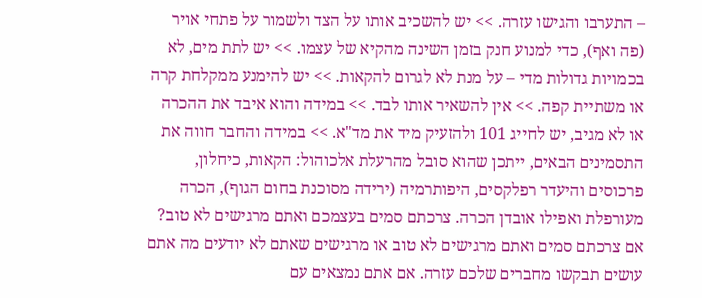– התערבו והגישו עזרה. >> יש להשכיב אותו על הצד ולשמור על פתחי אויר (פה ואף), כדי למנוע חנק בזמן השינה מהקיא של עצמו. >> יש לתת מים, לא בכמויות גדולות מדי – על מנת לא לגרום להקאות. >> יש להימנע ממקלחת קרה או משתיית קפה. >> אין להשאיר אותו לבד. >> במידה והוא איבד את ההכרה או לא מגיב, יש לחייג 101 ולהזעיק מיד את מד"א. >> במידה והחבר חווה את התסמינים הבאים, ייתכן שהוא סובל מהרעלת אלכוהול: הקאות, כיחלון, פרכוסים והיעדר רפלקסים, היפותרמיה (ירידה מסוכנת בחום הגוף), הכרה מעורפלת ואפילו אובדן הכרה. צרכתם סמים בעצמכם ואתם מרגישים לא טוב? אם צרכתם סמים ואתם מרגישים לא טוב או מרגישים שאתם לא יודעים מה אתם עושים תבקשו מחברים שלכם עזרה. אם אתם נמצאים עם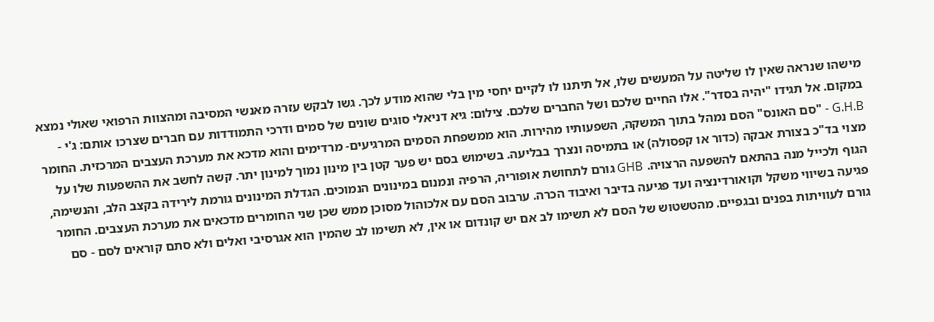מישהו שנראה שאין לו שליטה על המעשים שלו, אל תיתנו לו לקיים יחסי מין בלי שהוא מודע לכך. גשו לבקש עזרה מאנשי המסיבה ומהצוות הרפואי שאולי נמצא במקום. אל תגידו "יהיה בסדר". אלו החיים שלכם ושל החברים שלכם. צילום: גיא דניאלי סוגים שונים של סמים ודרכי התמודדות עם חברים שצרכו אותם: ג'י - G.H.B - "סם האונס" הסם נמהל בתוך המשקה, השפעותיו מהירות. הוא ממשפחת הסמים המרגיעים- מרדימים והוא מדכא את מערכת העצבים המרכזית. החומר מצוי בד"כ בצורת אבקה (כדור או קפסולה) או בתמיסה ונצרך בבליעה. בשימוש בסם יש פער קטן בין מינון נמוך למינון יתר. קשה לחשב את ההשפעות שלו על הגוף ולכייל מנה בהתאם להשפעה הרצויה. GHB גורם לתחושת אופוריה, הרפיה ונמנום במינונים הנמוכים. הגדלת המינונים גורמת לירידה בקצב הלב, והנשימה, פגיעה בשיווי משקל וקואורדינציה ועד פגיעה בדיבר ואיבוד הכרה. ערבוב הסם עם אלכוהול מסוכן ממש שכן שני החומרים מדכאים את מערכת העצבים. החומר גורם לעוויתות בפנים ובגפיים. מהטשטוש של הסם לא תשימו לב אם יש קונדום או אין, לא תשימו לב שהמין הוא אגרסיבי ואלים ולא סתם קוראים לסם - סם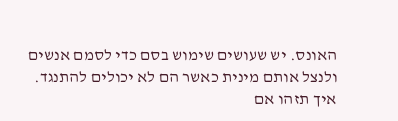האונס. יש שעושים שימוש בסם כדי לסמם אנשים ולנצל אותם מינית כאשר הם לא יכולים להתנגד. איך תזהו אם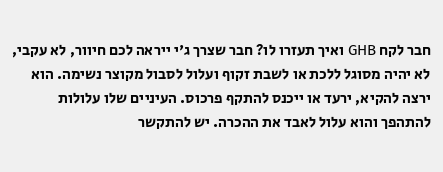חבר לקח GHB ואיך תעזרו לו? חבר שצרך ג'י ייראה לכם חיוור, לא עקבי, לא יהיה מסוגל ללכת או לשבת זקוף ועלול לסבול מקוצר נשימה. הוא ירצה להקיא, ירעד או ייכנס להתקף פרכוס. העיניים שלו עלולות להתהפך והוא עלול לאבד את ההכרה. יש להתקשר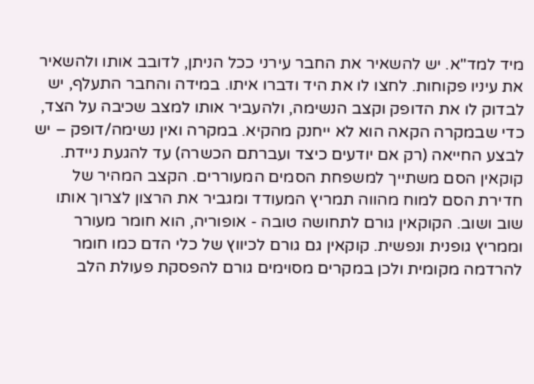מיד למד"א. יש להשאיר את החבר עירני ככל הניתן, לדובב אותו ולהשאיר את עיניו פקוחות. לחצו לו את היד ודברו איתו. במידה והחבר התעלף, יש לבדוק לו את הדופק וקצב הנשימה, ולהעביר אותו למצב שכיבה על הצד, כדי שבמקרה הקאה הוא לא ייחנק מהקיא. במקרה ואין נשימה/דופק – יש לבצע החייאה (רק אם יודעים כיצד ועברתם הכשרה) עד להגעת ניידת. קוקאין הסם משתייך למשפחת הסמים המעוררים. הקצב המהיר של חדירת הסם למוח מהווה תמריץ המעודד ומגביר את הרצון לצרוך אותו שוב ושוב. הקוקאין גורם לתחושה טובה - אופוריה, הוא חומר מעורר וממריץ גופנית ונפשית. קוקאין גם גורם לכיווץ של כלי הדם כמו חומר להרדמה מקומית ולכן במקרים מסוימים גורם להפסקת פעולת הלב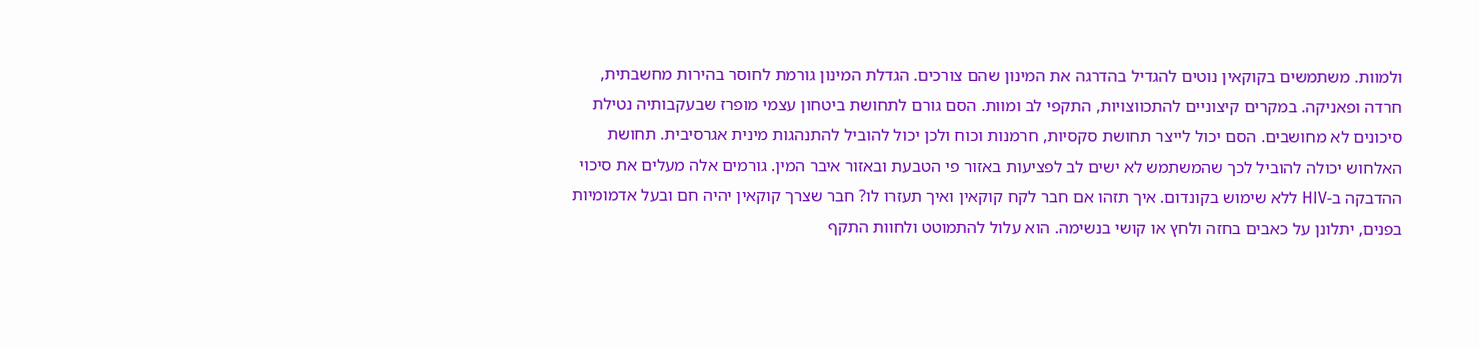ולמוות. משתמשים בקוקאין נוטים להגדיל בהדרגה את המינון שהם צורכים. הגדלת המינון גורמת לחוסר בהירות מחשבתית, חרדה ופאניקה. במקרים קיצוניים להתכווצויות, התקפי לב ומוות. הסם גורם לתחושת ביטחון עצמי מופרז שבעקבותיה נטילת סיכונים לא מחושבים. הסם יכול לייצר תחושת סקסיות, חרמנות וכוח ולכן יכול להוביל להתנהגות מינית אגרסיבית. תחושת האלחוש יכולה להוביל לכך שהמשתמש לא ישים לב לפציעות באזור פי הטבעת ובאזור איבר המין. גורמים אלה מעלים את סיכוי ההדבקה ב-HIV ללא שימוש בקונדום. איך תזהו אם חבר לקח קוקאין ואיך תעזרו לו? חבר שצרך קוקאין יהיה חם ובעל אדמומיות בפנים, יתלונן על כאבים בחזה ולחץ או קושי בנשימה. הוא עלול להתמוטט ולחוות התקף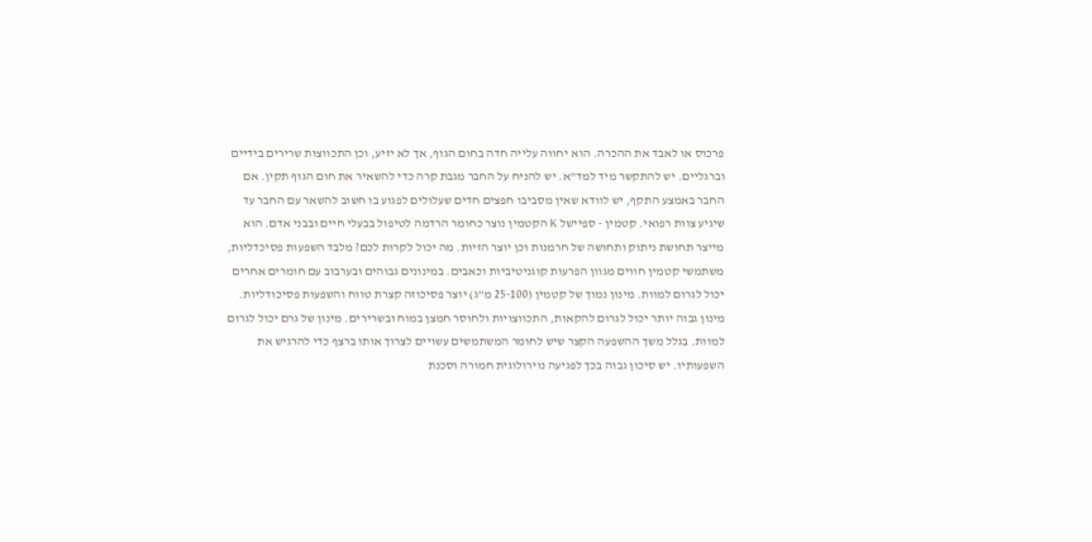פרכוס או לאבד את ההכרה. הוא יחווה עלייה חדה בחום הגוף, אך לא יזיע, וכן התכווצות שרירים בידיים וברגליים. יש להתקשר מיד למד"א. יש להניח על החבר מגבת קרה כדי להשאיר את חום הגוף תקין. אם החבר באמצע התקף, יש לוודא שאין מסביבו חפצים חדים שעלולים לפגוע בו חשוב להשאר עם החבר עד שיגיע צוות רפואי. קטמין - ספיישל K הקטמין נוצר כחומר הרדמה לטיפול בבעלי חיים ובבני אדם. הוא מייצר תחושת ניתוק ותחושה של חרמנות וכן יוצר הזיות. מה יכול לקרות לכם? מלבד השפעות פסיכדליות, משתמשי קטמין חווים מגוון הפרעות קוגניטיביות וכאבים. במינונים גבוהים ובערבוב עם חומרים אחרים יכול לגרום למוות. מינון נמוך של קטמין (25-100 מ"ג) יוצר פסיכוזה קצרת טווח והשפעות פסיכודליות. מינון גבוה יותר יכול לגרום להקאות, התכווצויות ולחוסר חמצן במוח ובשרירים. מינון של גרם יכול לגרום למוות. בגלל משך ההשפעה הקצר שיש לחומר המשתמשים עשויים לצרוך אותו ברצף כדי להרגיש את השפעותיו. יש סיכון גבוה בכך לפגיעה נוירולוגית חמורה וסכנת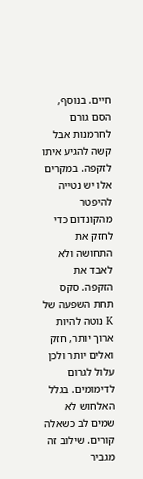חיים. בנוסף, הסם גורם לחרמנות אבל קשה להגיע איתו לזקפה. במקרים אלו יש נטייה להיפטר מהקונדום כדי לחזק את התחושה ולא לאבד את הזקפה. סקס תחת השפעה של K נוטה להיות ארוך יותר, חזק ואלים יותר ולכן עלול לגרום לדימומים. בגלל האלחוש לא שמים לב כשאלה קורים. שילוב זה מגביר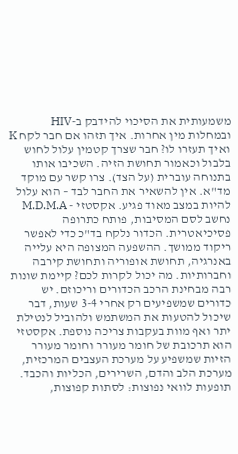משמעותית את הסיכוי להידבק ב-HIV ובמחלות מין אחרות. איך תזהו אם חבר לקח K ואיך תעזרו לו? חבר שצרך קטמין עלול לחוש בלבול וכאמור תחושת הזיה. השכיבו אותו בתנוחה עוברית (על הצד). צרו קשר עם מוקד מד"א. אין להשאיר את החבר לבד – הוא עלול להיות במצב מאוד פגיע. אקסטזי - M.D.M.A נחשב לסם המסיבות, פותח כתרופה פסיכיאטרית. הכדור נלקח בד"כ כדי לאפשר ריקוד ממושך. ההשפעה המצופה היא עלייה באנרגיה, תחושת אופוריה ותחושת קירבה וחברותיות. מה יכול לקרות לכם? קיימת שונות רבה מבחינת הרכב הכדורים וריכוזם. יש כדורים שמשפיעים רק אחרי 3-4 שעות, דבר שיכול להטעות את המשתמש ולהוביל לנטילת יתר ואף מוות בעקבות צריכה נוספת. אקסטזי הוא תרכובת של חומר מעורר וחומר מעורר הזיות שמשפיע על מערכת העצבים המרכזית, מערכת הלב והדם, השרירים, הכליות והכבד. תופעות לוואי נפוצות: לסתות קפוצות,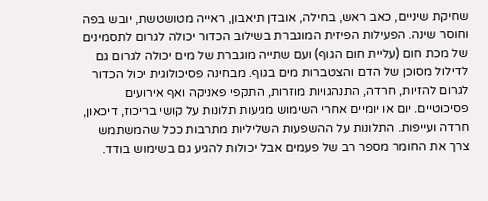שחיקת שיניים, כאב ראש, בחילה, אובדן תיאבון, ראייה מטושטשת, יובש בפה וחוסר שינה. הפעילות הפיזית המוגברת בשילוב הכדור יכולה לגרום לתסמינים של מכת חום (עליית חום הגוף) ועם שתייה מוגברת של מים יכולה לגרום גם לדילול מסוכן של הדם והצטברות מים בגוף. מבחינה פסיכולוגית יכול הכדור לגרום להזיות, חרדה, התנהגויות מוזרות, התקפי פאניקה ואף אירועים פסיכוטיים. יום או יומיים אחרי השימוש מגיעות תלונות על קושי בריכוז, דיכאון, חרדה ועייפות. התלונות על ההשפעות השליליות מתרבות ככל שהמשתמש צרך את החומר מספר רב של פעמים אבל יכולות להגיע גם בשימוש בודד.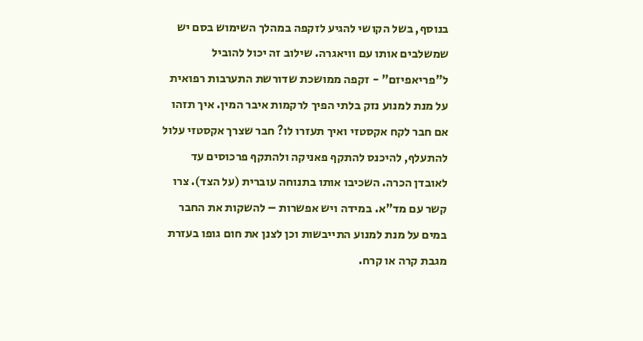בנוסף, בשל הקושי להגיע לזקפה במהלך השימוש בסם יש שמשלבים אותו עם וויאגרה. שילוב זה יכול להוביל ל"פריאפיזם" - זקפה ממושכת שדורשת התערבות רפואית על מנת למנוע נזק בלתי הפיך לרקמות איבר המין. איך תזהו אם חבר לקח אקסטזי ואיך תעזרו לו? חבר שצרך אקסטזי עלול להתעלף, להיכנס להתקף פאניקה ולהתקף פרכוסים עד לאובדן הכרה. השכיבו אותו בתנוחה עוברית (על הצד). צרו קשר עם מד"א. במידה ויש אפשרות – להשקות את החבר במים על מנת למנוע התייבשות וכן לצנן את חום גופו בעזרת מגבת קרה או קרח.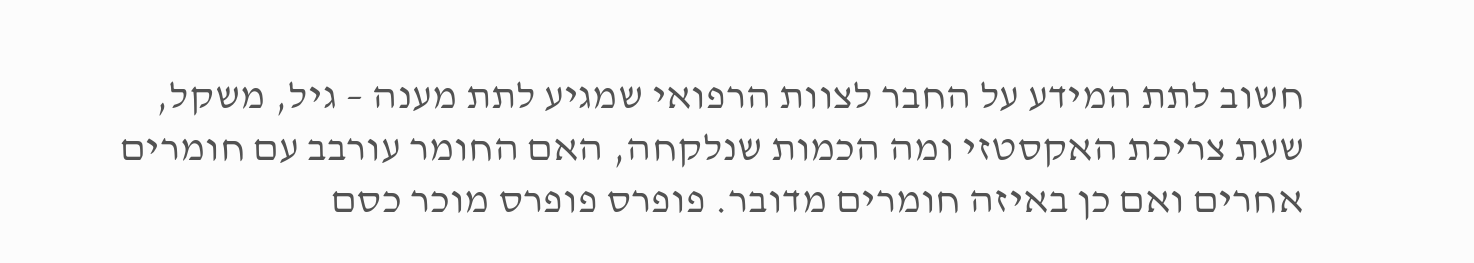חשוב לתת המידע על החבר לצוות הרפואי שמגיע לתת מענה – גיל, משקל, שעת צריכת האקסטזי ומה הכמות שנלקחה, האם החומר עורבב עם חומרים אחרים ואם כן באיזה חומרים מדובר. פופרס פופרס מוכר כסם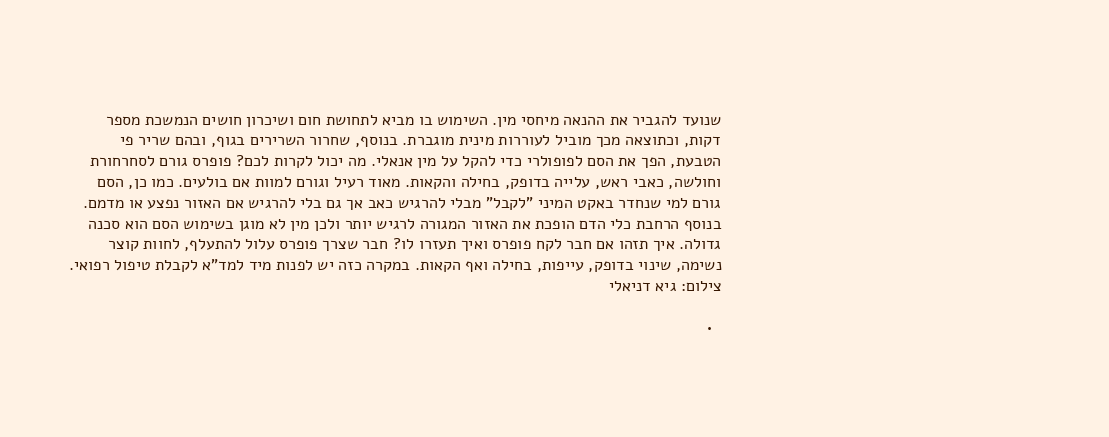שנועד להגביר את ההנאה מיחסי מין. השימוש בו מביא לתחושת חום ושיכרון חושים הנמשכת מספר דקות, וכתוצאה מכך מוביל לעוררות מינית מוגברת. בנוסף, שחרור השרירים בגוף, ובהם שריר פי הטבעת, הפך את הסם לפופולרי כדי להקל על מין אנאלי. מה יכול לקרות לכם? פופרס גורם לסחרחורת וחולשה, כאבי ראש, עלייה בדופק, בחילה והקאות. מאוד רעיל וגורם למוות אם בולעים. כמו כן, הסם גורם למי שנחדר באקט המיני "לקבל" מבלי להרגיש כאב אך גם בלי להרגיש אם האזור נפצע או מדמם. בנוסף הרחבת כלי הדם הופכת את האזור המגורה לרגיש יותר ולכן מין לא מוגן בשימוש הסם הוא סכנה גדולה. איך תזהו אם חבר לקח פופרס ואיך תעזרו לו? חבר שצרך פופרס עלול להתעלף, לחוות קוצר נשימה, שינוי בדופק, עייפות, בחילה ואף הקאות. במקרה כזה יש לפנות מיד למד"א לקבלת טיפול רפואי. צילום: גיא דניאלי

  •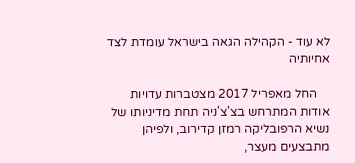לא עוד - הקהילה הגאה בישראל עומדת לצד אחיותיה

    החל מאפריל 2017 מצטברות עדויות אודות המתרחש בצ'צ'ניה תחת מדיניותו של נשיא הרפובליקה רמזן קדירוב, ולפיהן מתבצעים מעצר,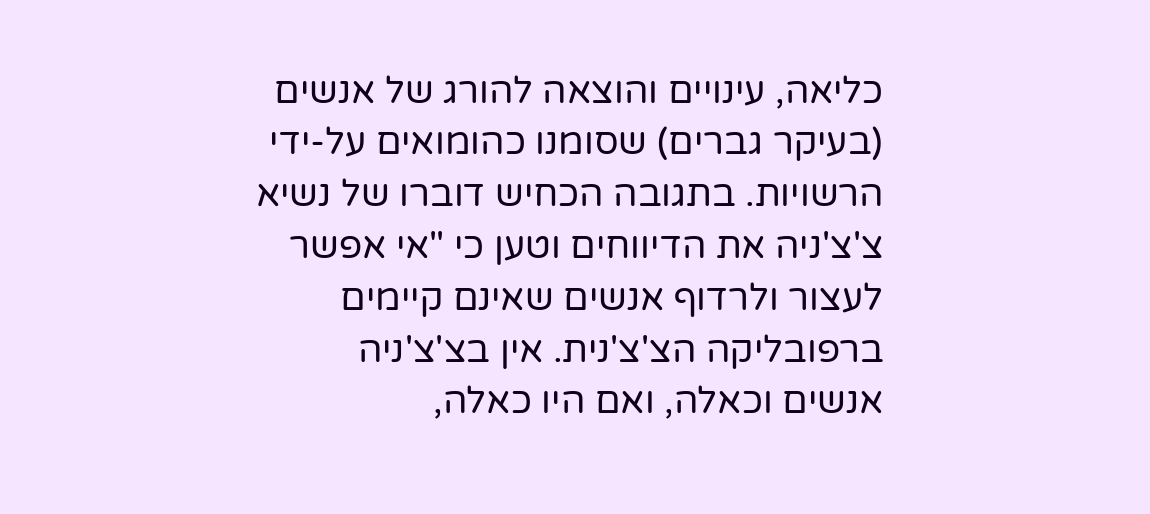כליאה, עינויים והוצאה להורג של אנשים (בעיקר גברים) שסומנו כהומואים על-ידי הרשויות. בתגובה הכחיש דוברו של נשיא צ'צ'ניה את הדיווחים וטען כי "אי אפשר לעצור ולרדוף אנשים שאינם קיימים ברפובליקה הצ'צ'נית. אין בצ'צ'ניה אנשים וכאלה, ואם היו כאלה,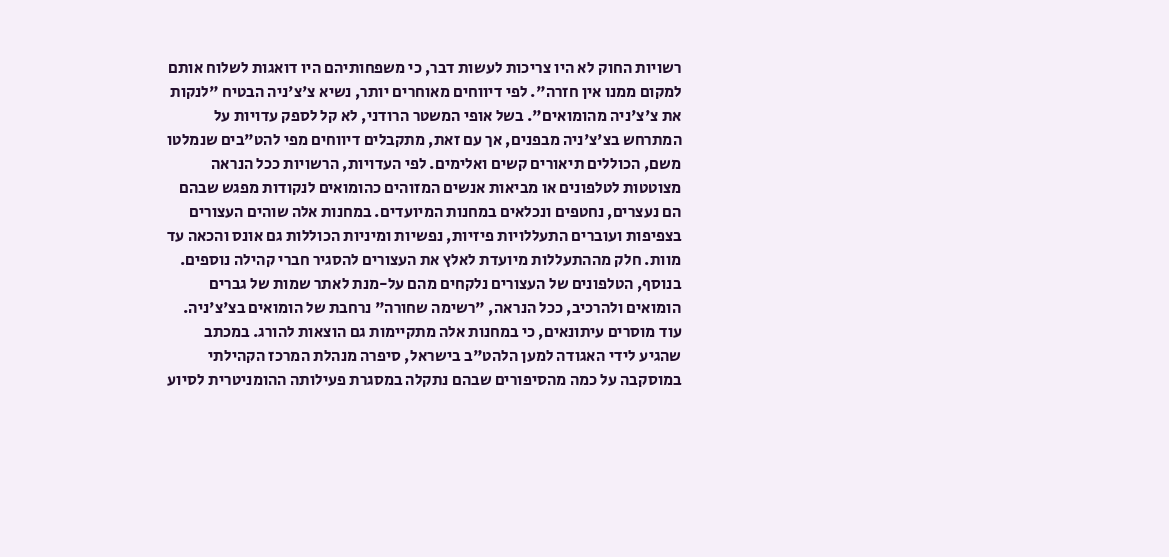רשויות החוק לא היו צריכות לעשות דבר, כי משפחותיהם היו דואגות לשלוח אותם למקום ממנו אין חזרה". לפי דיווחים מאוחרים יותר, נשיא צ'צ'ניה הבטיח "לנקות את צ'צ'ניה מהומואים". בשל אופי המשטר הרודני, לא קל לספק עדויות על המתרחש בצ'צ'ניה מבפנים, אך עם זאת, מתקבלים דיווחים מפי להט"בים שנמלטו משם, הכוללים תיאורים קשים ואלימים. לפי העדויות, הרשויות ככל הנראה מצוטטות לטלפונים או מביאות אנשים המזוהים כהומואים לנקודות מפגש שבהם הם נעצרים, נחטפים ונכלאים במחנות המיועדים. במחנות אלה שוהים העצורים בצפיפות ועוברים התעללויות פיזיות, נפשיות ומיניות הכוללות גם אונס והכאה עד מוות. חלק מההתעללות מיועדת לאלץ את העצורים להסגיר חברי קהילה נוספים. בנוסף, הטלפונים של העצורים נלקחים מהם על-מנת לאתר שמות של גברים הומואים ולהרכיב, ככל הנראה, "רשימה שחורה" נרחבת של הומואים בצ'צ'ניה. עוד מוסרים עיתונאים, כי במחנות אלה מתקיימות גם הוצאות להורג. במכתב שהגיע לידי האגודה למען הלהט"ב בישראל, סיפרה מנהלת המרכז הקהילתי במוסקבה על כמה מהסיפורים שבהם נתקלה במסגרת פעילותה ההומניטרית לסיוע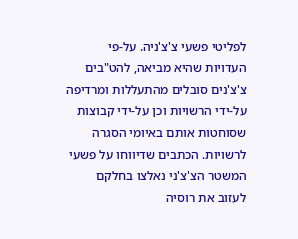לפליטי פשעי צ'צ'ניה. על-פי העדויות שהיא מביאה, להט"בים צ'צ'נים סובלים מהתעללות ומרדיפה על-ידי הרשויות וכן על-ידי קבוצות שסוחטות אותם באיומי הסגרה לרשויות. הכתבים שדיווחו על פשעי המשטר הצ'צ'ני נאלצו בחלקם לעזוב את רוסיה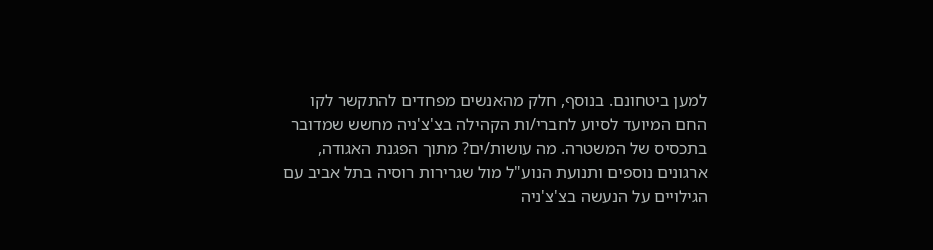למען ביטחונם. בנוסף, חלק מהאנשים מפחדים להתקשר לקו החם המיועד לסיוע לחברי/ות הקהילה בצ'צ'ניה מחשש שמדובר בתכסיס של המשטרה. מה עושות/ים? מתוך הפגנת האגודה, ארגונים נוספים ותנועת הנוע"ל מול שגרירות רוסיה בתל אביב עם הגילויים על הנעשה בצ'צ'ניה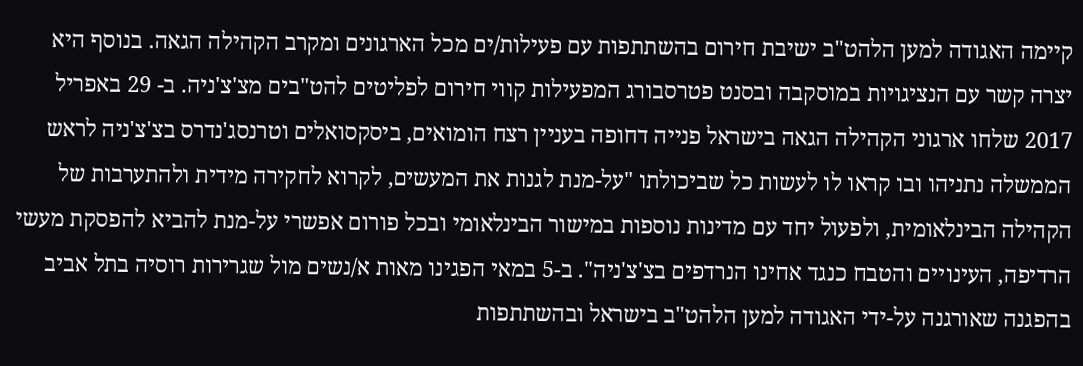קיימה האגודה למען הלהט"ב ישיבת חירום בהשתתפות עם פעילות/ים מכל הארגונים ומקרב הקהילה הגאה. בנוסף היא יצרה קשר עם הנציגויות במוסקבה ובסנט פטרסבורג המפעילות קווי חירום לפליטים להט"בים מצ'צ'ניה. ב- 29 באפריל 2017 שלחו ארגוני הקהילה הגאה בישראל פנייה דחופה בעניין רצח הומואים, ביסקסואלים וטרנסג'נדרס בצ'צ'ניה לראש הממשלה נתניהו ובו קראו לו לעשות כל שביכולתו "על-מנת לגנות את המעשים, לקרוא לחקירה מידית ולהתערבות של הקהילה הבינלאומית, ולפעול יחד עם מדינות נוספות במישור הבינלאומי ובכל פורום אפשרי על-מנת להביא להפסקת מעשי הרדיפה, העינויים והטבח כנגד אחינו הנרדפים בצ'צ'ניה". ב-5 במאי הפגינו מאות א/נשים מול שגרירות רוסיה בתל אביב בהפגנה שאורגנה על-ידי האגודה למען הלהט"ב בישראל ובהשתתפות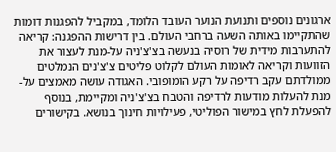ארגונים נוספים ותנועת הנוער העובד הלומד, במקביל להפגנות דומות שהתקיימו באותה השעה ברחבי העולם. בין דרישות ההפגנה: קריאה להתערבות מידית של רוסיה בנעשה בצ'צ'ניה על-מנת לעצור את הזוועות וקריאה לאומות העולם לקלוט פליטים צ'צ'נים הנמלטים ממולדתם עקב רדיפה על רקע הומופובי. האגודה עושה מאמצים על-מנת להעלות מודעות לרדיפה והטבח בצ'צ'ניה ומקיימת, בנוסף להפעלת לחץ במישור הפוליטי, פעילויות חינוך בנושא. בקישורים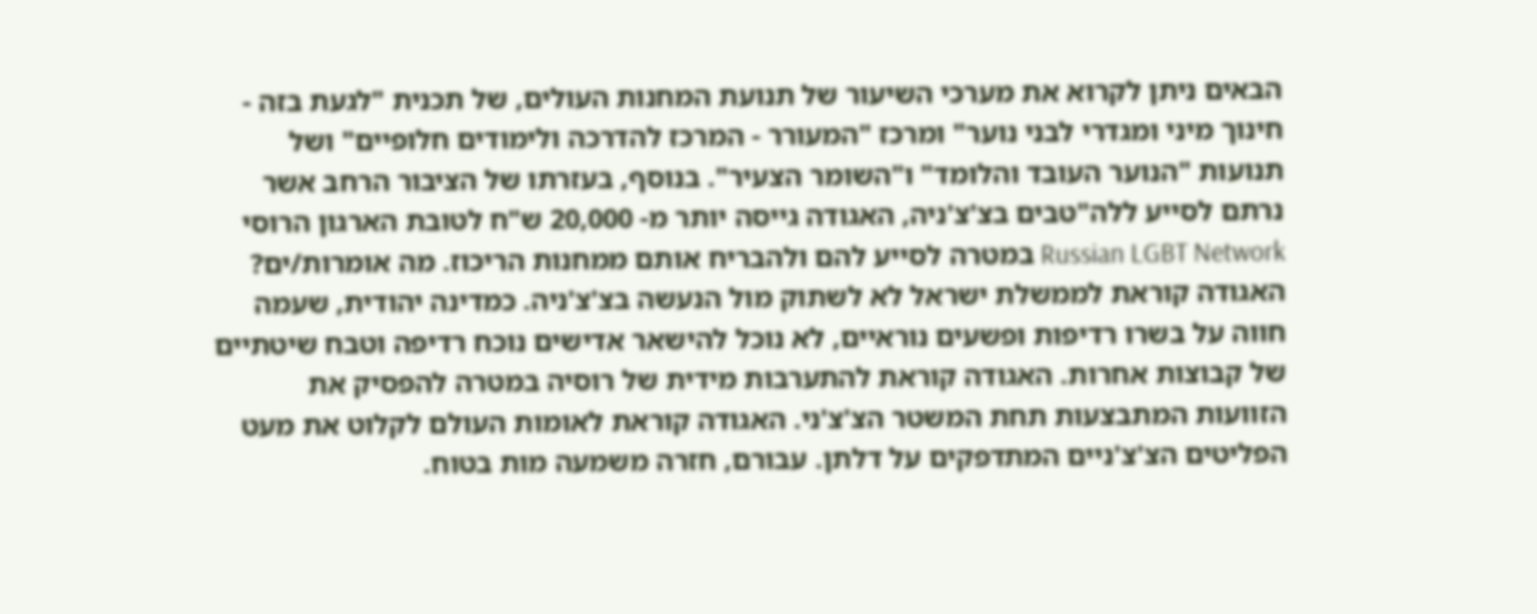הבאים ניתן לקרוא את מערכי השיעור של תנועת המחנות העולים, של תכנית "לגעת בזה - חינוך מיני ומגדרי לבני נוער" ומרכז "המעורר - המרכז להדרכה ולימודים חלופיים" ושל תנועות "הנוער העובד והלומד" ו"השומר הצעיר". בנוסף, בעזרתו של הציבור הרחב אשר נרתם לסייע ללה"טבים בצ'צ'ניה, האגודה גייסה יותר מ- 20,000 ש"ח לטובת הארגון הרוסי Russian LGBT Network במטרה לסייע להם ולהבריח אותם ממחנות הריכוז. מה אומרות/ים? האגודה קוראת לממשלת ישראל לא לשתוק מול הנעשה בצ'צ'ניה. כמדינה יהודית, שעמה חווה על בשרו רדיפות ופשעים נוראיים, לא נוכל להישאר אדישים נוכח רדיפה וטבח שיטתיים של קבוצות אחרות. האגודה קוראת להתערבות מידית של רוסיה במטרה להפסיק את הזוועות המתבצעות תחת המשטר הצ'צ'ני. האגודה קוראת לאומות העולם לקלוט את מעט הפליטים הצ'צ'ניים המתדפקים על דלתן. עבורם, חזרה משמעה מות בטוח.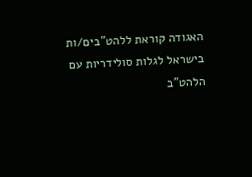האגודה קוראת ללהט"בים/ות בישראל לגלות סולידריות עם הלהט"ב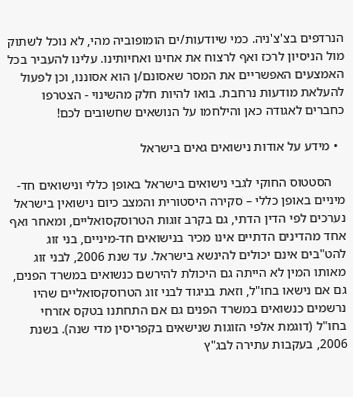הנרדפים בצ'צ'ניה. כמי שיודעות/ים הומופוביה מהי, לא נוכל לשתוק מול הניסיון לרכז ואף לרצוח את אחינו ואחיותינו. עלינו להעביר בכל האמצעים האפשריים את המסר שאסונם/ן הוא אסוננו, וכן לפעול להעלאת מודעות נרחבת. בואו להיות חלק מהשינוי - הצטרפו כחברים לאגודה כאן והילחמו על הנושאים שחשובים לכם!

  • מידע על אודות נישואים גאים בישראל

    הסטטוס החוקי לגבי נישואים בישראל באופן כללי ונישואים חד-מיניים באופן כללי – סקירה היסטורית והמצב כיום נישואין בישראל נערכים לפי הדין הדתי, גם בקרב זוגות הטרוסקסואליים, ומאחר ואף אחד מהדינים הדתיים אינו מכיר בנישואים חד-מיניים, בני זוג להט"בים אינם יכולים להינשא בישראל. עד שנת 2006, לבני זוג מאותו המין לא הייתה גם היכולת להירשם כנשואים במשרד הפנים, גם אם נישאו בחו"ל, וזאת בניגוד לבני זוג הטרוסקסואליים שהיו נרשמים כנשואים במשרד הפנים גם אם התחתנו בטקס אזרחי בחו"ל (דוגמת אלפי הזוגות שנישאים בקפריסין מדי שנה). בשנת 2006, בעקבות עתירה לבג"ץ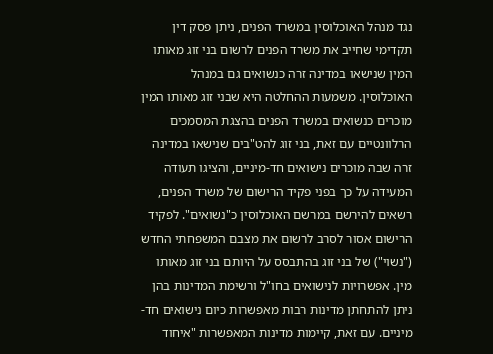נגד מנהל האוכלוסין במשרד הפנים, ניתן פסק דין תקדימי שחייב את משרד הפנים לרשום בני זוג מאותו המין שנישאו במדינה זרה כנשואים גם במנהל האוכלוסין. משמעות ההחלטה היא שבני זוג מאותו המין מוכרים כנשואים במשרד הפנים בהצגת המסמכים הרלוונטיים עם זאת, בני זוג להט"בים שנישאו במדינה זרה שבה מוכרים נישואים חד-מיניים, והציגו תעודה המעידה על כך בפני פקיד הרישום של משרד הפנים, רשאים להירשם במרשם האוכלוסין כ"נשואים". לפקיד הרישום אסור לסרב לרשום את מצבם המשפחתי החדש ("נשוי") של בני זוג בהתבסס על היותם בני זוג מאותו מין. אפשרויות לנישואים בחו"ל ורשימת המדינות בהן ניתן להתחתן מדינות רבות מאפשרות כיום נישואים חד-מיניים. עם זאת, קיימות מדינות המאפשרות "איחוד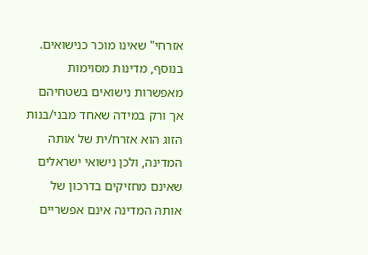אזרחי" שאינו מוכר כנישואים. בנוסף, מדינות מסוימות מאפשרות נישואים בשטחיהם אך ורק במידה שאחד מבני/בנות הזוג הוא אזרח/ית של אותה המדינה, ולכן נישואי ישראלים שאינם מחזיקים בדרכון של אותה המדינה אינם אפשריים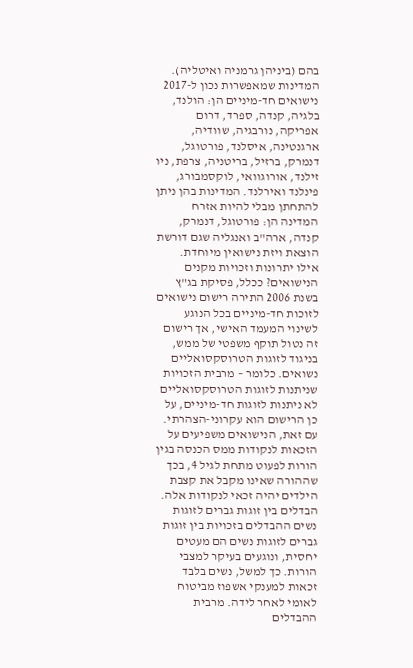בהם (ביניהן גרמניה ואיטליה). המדינות שמאפשרות נכון ל-2017 נישואים חד-מיניים הן: הולנד, בלגיה, קנדה, ספרד, דרום אפריקה, נורבגיה, שוודיה, ארגנטינה, איסלנד, פורטוגל, דנמרק, ברזיל, בריטניה, צרפת, ניו זילנד, אורוגוואי, לוקסמבורג, פינלנד ואירלנד. המדינות בהן ניתן להתחתן מבלי להיות אזרח המדינה הן: פורטוגל, דנמרק, קנדה, ארה"ב ואנגליה שגם דורשת הוצאת ויזת נישואין מיוחדת.  אילו יתרונות וזכויות מקנים הנישואים? ככלל, פסיקת בג"ץ בשנת 2006 התירה רישום נישואים לזוכות חד-מיניים בכל הנוגע לשינוי המעמד האישי, אך רישום זה נטול תוקף משפטי של ממש, בניגוד לזוגות הטרוסקסואליים נשואים. כלומר – מרבית הזכויות שניתנות לזוגות הטרוסקסואליים לא ניתנות לזוגות חד-מיניים, על כן הרישום הוא עקרוני-הצהרתי. עם זאת, הנישואים משפיעים על הזכאות לנקודות ממס הכנסה בגין הורות לפעוט מתחת לגיל 4, בכך שההורה שאינו מקבל את קצבת הילדים יהיה זכאי לנקודות אלה. הבדלים בין זוגות גברים לזוגות נשים ההבדלים בזכויות בין זוגות גברים לזוגות נשים הם מעטים יחסית, ונוגעים בעיקר למצבי הורות. כך למשל, נשים בלבד זכאות למענקי אשפוז מביטוח לאומי לאחר לידה. מרבית ההבדלים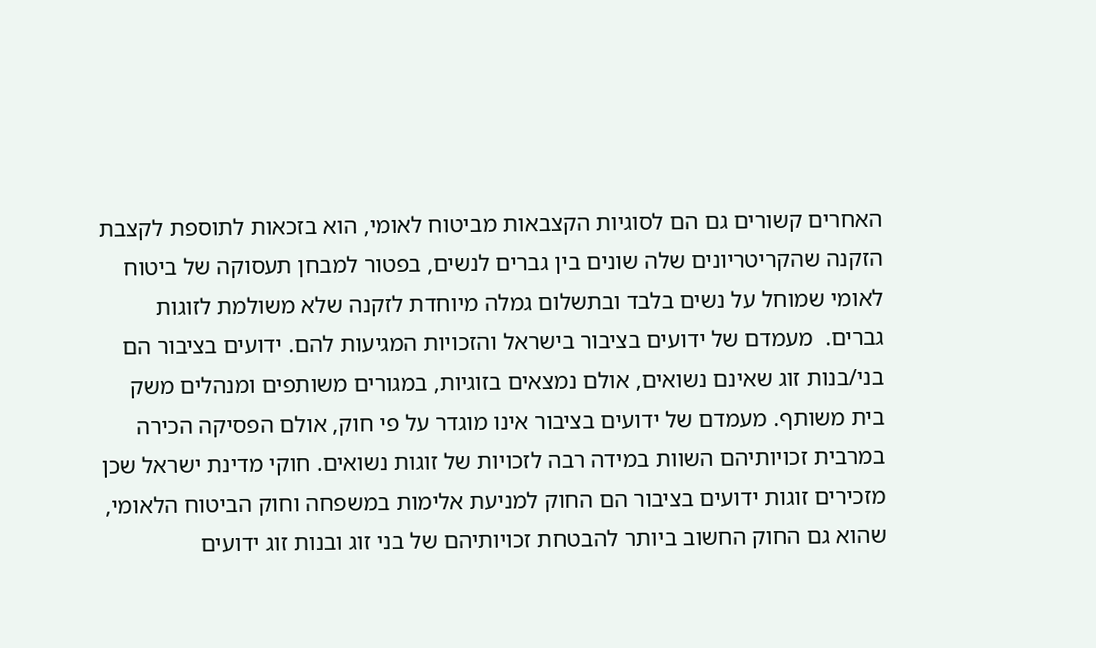האחרים קשורים גם הם לסוגיות הקצבאות מביטוח לאומי, הוא בזכאות לתוספת לקצבת הזקנה שהקריטריונים שלה שונים בין גברים לנשים, בפטור למבחן תעסוקה של ביטוח לאומי שמוחל על נשים בלבד ובתשלום גמלה מיוחדת לזקנה שלא משולמת לזוגות גברים.  מעמדם של ידועים בציבור בישראל והזכויות המגיעות להם. ידועים בציבור הם בני/בנות זוג שאינם נשואים, אולם נמצאים בזוגיות, במגורים משותפים ומנהלים משק בית משותף. מעמדם של ידועים בציבור אינו מוגדר על פי חוק, אולם הפסיקה הכירה במרבית זכויותיהם השוות במידה רבה לזכויות של זוגות נשואים. חוקי מדינת ישראל שכן מזכירים זוגות ידועים בציבור הם החוק למניעת אלימות במשפחה וחוק הביטוח הלאומי, שהוא גם החוק החשוב ביותר להבטחת זכויותיהם של בני זוג ובנות זוג ידועים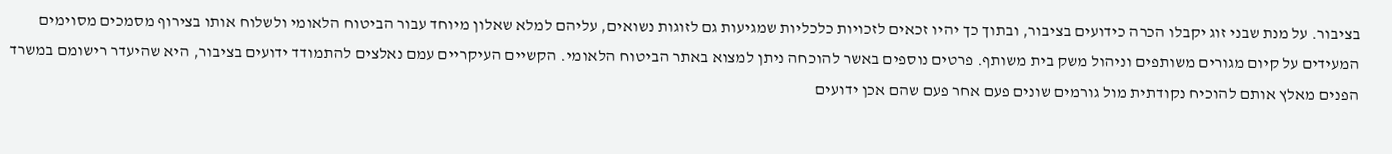בציבור. על מנת שבני זוג יקבלו הכרה כידועים בציבור, ובתוך כך יהיו זכאים לזכויות כלכליות שמגיעות גם לזוגות נשואים, עליהם למלא שאלון מיוחד עבור הביטוח הלאומי ולשלוח אותו בצירוף מסמכים מסוימים המעידים על קיום מגורים משותפים וניהול משק בית משותף. פרטים נוספים באשר להוכחה ניתן למצוא באתר הביטוח הלאומי. הקשיים העיקריים עמם נאלצים להתמודד ידועים בציבור, היא שהיעדר רישומם במשרד הפנים מאלץ אותם להוכיח נקודתית מול גורמים שונים פעם אחר פעם שהם אכן ידועים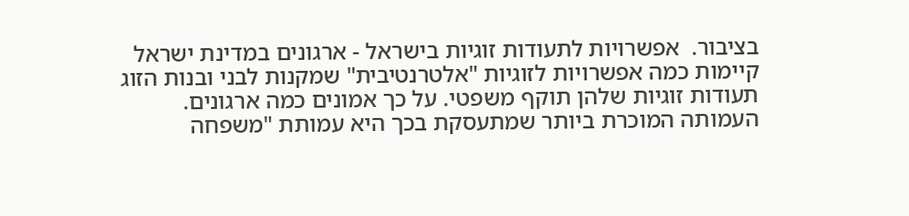בציבור.  אפשרויות לתעודות זוגיות בישראל - ארגונים במדינת ישראל קיימות כמה אפשרויות לזוגיות "אלטרנטיבית" שמקנות לבני ובנות הזוג תעודות זוגיות שלהן תוקף משפטי. על כך אמונים כמה ארגונים. העמותה המוכרת ביותר שמתעסקת בכך היא עמותת "משפחה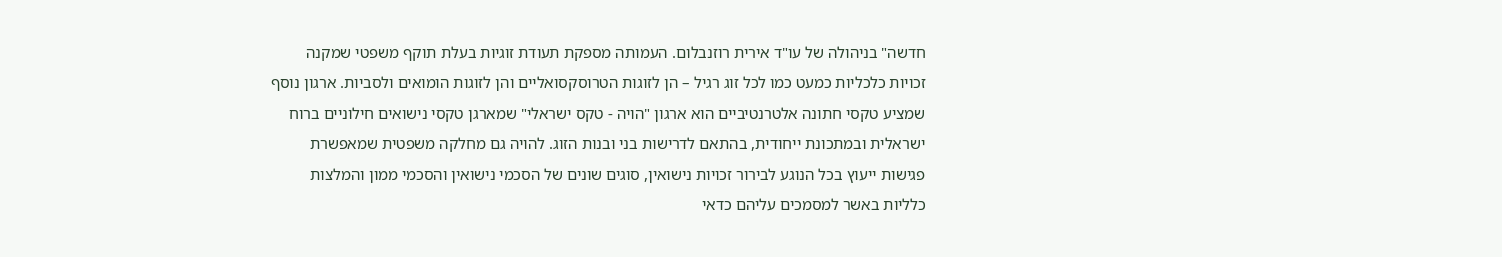חדשה" בניהולה של עו"ד אירית רוזנבלום. העמותה מספקת תעודת זוגיות בעלת תוקף משפטי שמקנה זכויות כלכליות כמעט כמו לכל זוג רגיל – הן לזוגות הטרוסקסואליים והן לזוגות הומואים ולסביות. ארגון נוסף שמציע טקסי חתונה אלטרנטיביים הוא ארגון "הויה - טקס ישראלי" שמארגן טקסי נישואים חילוניים ברוח ישראלית ובמתכונת ייחודית, בהתאם לדרישות בני ובנות הזוג. להויה גם מחלקה משפטית שמאפשרת פגישות ייעוץ בכל הנוגע לבירור זכויות נישואין, סוגים שונים של הסכמי נישואין והסכמי ממון והמלצות כלליות באשר למסמכים עליהם כדאי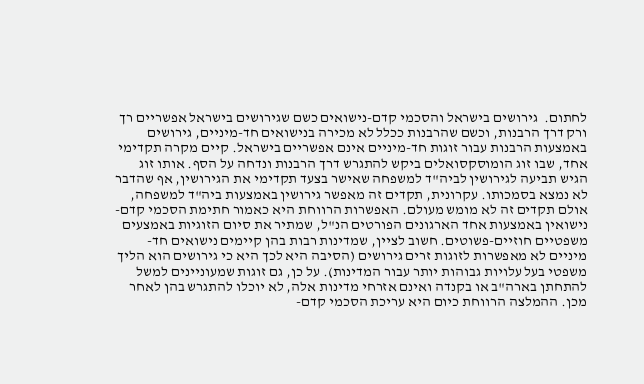לחתום.  גירושים בישראל והסכמי קדם-נישואים כשם שגירושים בישראל אפשריים רך ורק דרך הרבנות, וכשם שהרבנות ככלל לא מכירה בנישואים חד-מיניים, גירושים באמצעות הרבנות עבור זוגות חד-מיניים אינם אפשריים בישראל. קיים מקרה תקדימי אחד, שבו זוג הומוסקסואלים ביקש להתגרש דרך הרבנות ונדחה על הסף. אותו זוג הגיש תביעה לגירושין לביה"ד למשפחה שאישר בצעד תקדימי את הגירושין, אף שהדבר לא נמצא בסמכותו. עקרונית, תקדים זה מאפשר גירושין באמצעות ביה"ד למשפחה, אולם תקדים זה לא מומש מעולם. האפשרות הרווחת היא כאמור חתימת הסכמי קדם-נישואין באמצעות אחד הארגונים הפורטים הנ"ל, שמתיר את סיום הזוגיות באמצעים משפטיים חוזיים-פשוטים. חשוב לציין, שמדינות רבות בהן קיימים נישואים חד-מיניים לא מאפשרות לזוגות זרים גירושים (הסיבה היא לכך היא כי גירושים הוא הליך משפטי בעל עלויות גבוהות יותר עבור המדינות). על כן, גם זוגות שמעוניינים למשל להתחתן בארה"ב או בקנדה ואינם אזרחי מדינות אלה, לא יוכלו להתגרש בהן לאחר מכן. ההמלצה הרווחת כיום היא עריכת הסכמי קדם-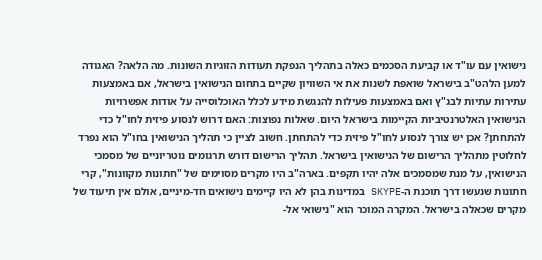נישואין עם עו"ד או קביעת הסכמים כאלה בתהליך הנפקת תעודות הזוגיות השונות. מה הלאה? האגודה למען הלהט"ב בישראל שואפת לשנות את אי השוויון שקיים בתחום הנישואין בישראל, אם באמצעות עתירות עתיות לבג"ץ ואם באמצעות פעילות להנגשת מידע לכלל האוכלוסייה על אודות אפשרויות הנישואין האלטרנטיביות הקיימות בישראל היום. שאלות נפוצות: האם דרוש לנסוע פיזית לחו"ל כדי להתחתן? אכן יש צורך לנסוע לחו"ל פיזית כדי להתחתן. חשוב לציין כי תהליך הנישואין בחו"ל הוא נפרד לחלוטין מתהליך הרישום של הנישואין בישראל. תהליך הרישום דורש תרגומים נוטריוניים של מסמכי הנישואין, על מנת שמסמכים אלה יהיו תקפים. בארה"ב היו מקרים מסוימים של "חתונות מקוונות", קרי חתונות שנעשו דרך תוכנת ה-SKYPE במדינות בהן לא היו קיימים נישואים חד-מיניים, אולם אין תיעוד של מקרים שכאלה בישראל. המקרה המוכר הוא "נישואי אל-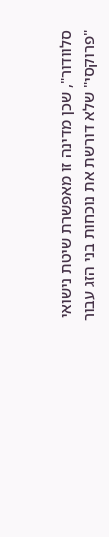סלוודור", שכן מדינה זו מאפשרת שיטת נישואי "פרוקסי" שלא דורשת את נוכחות בני הזג עבור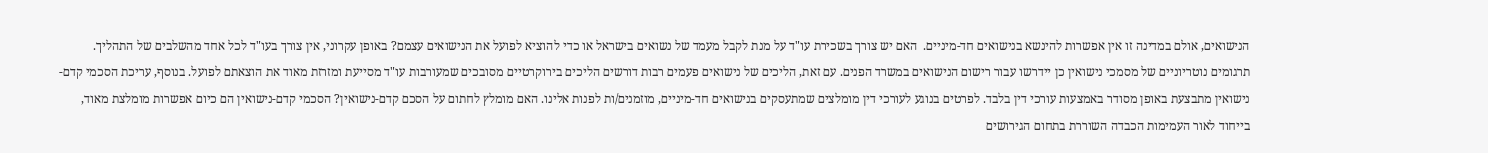הנישואים, אולם במדינה זו אין אפשרות להינשא בנישואים חד-מיניים.  האם יש צורך בשכירת עו"ד על מנת לקבל מעמד של נשואים בישראל או כדי להוציא לפועל את הנישואים עצמם? באופן עקרוני, אין צורך בעו"ד לכל אחד מהשלבים של התהליך. תרגומים נוטריוניים של מסמכי נישואין כן יידרשו עבור רישום הנישואים במשרד הפנים. עם זאת, הליכים של נישואים פעמים רבות דורשים הליכים בירוקרטיים מסובכים שמעורבות עו"ד מסייעת ומזרזת מאוד את הוצאתם לפועל. בנוסף, עריכת הסכמי קדם-נישואין מתבצעת באופן מסודר באמצעות עורכי דין בלבד. לפרטים בנוגע לעורכי דין מומלצים שמתעסקים בנישואים חד-מיניים, מוזמנים/ות לפנות אלינו. האם מומלץ לחתום על הסכם קדם-נישואין? הסכמי קדם-נישואין הם כיום אפשרות מומלצת מאוד, בייחוד לאור העמימות הכבדה השוררת בתחום הגירושים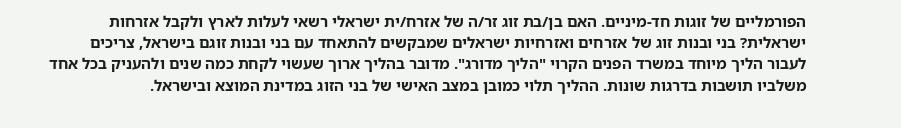הפורמליים של זוגות חד-מיניים. האם בן/בת זוג זר/ה של אזרח/ית ישראלי רשאי לעלות לארץ ולקבל אזרחות ישראלית? בני ובנות זוג של אזרחים ואזרחיות ישראלים שמבקשים להתאחד עם בני ובנות זוגם בישראל, צריכים לעבור הליך מיוחד במשרד הפנים הקרוי "הליך מדורג". מדובר בהליך ארוך שעשוי לקחת כמה שנים ולהעניק בכל אחד משלביו תושבות בדרגות שונות. ההליך תלוי כמובן במצב האישי של בני הזוג במדינת המוצא ובישראל.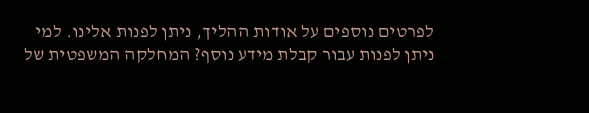לפרטים נוספים על אודות ההליך, ניתן לפנות אלינו. למי ניתן לפנות עבור קבלת מידע נוסף? המחלקה המשפטית של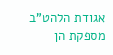אגודת הלהט"ב מספקת הן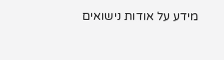מידע על אודות נישואים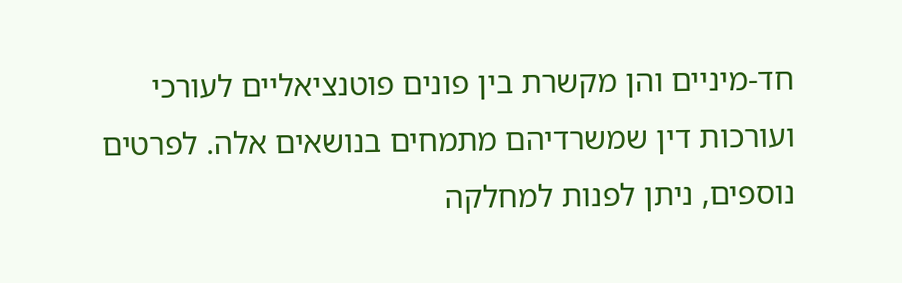חד-מיניים והן מקשרת בין פונים פוטנציאליים לעורכי ועורכות דין שמשרדיהם מתמחים בנושאים אלה. לפרטים נוספים, ניתן לפנות למחלקה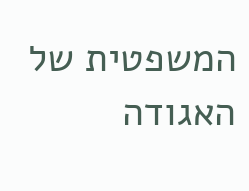המשפטית של האגודה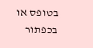בטופס או בכפתור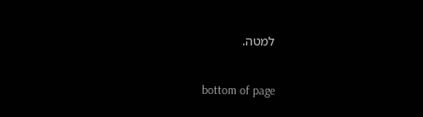למטה.

bottom of page